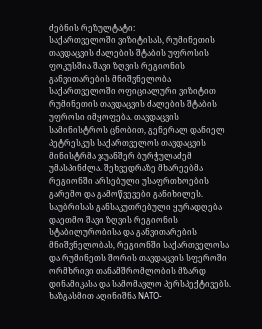ძებნის რეზულტატი:
საქართველოში ვიზიტისას, რუმინეთის თავდაცვის ძალების შტაბის უფროსის ფოკუსშია შავი ზღვის რეგიონის განვითარების მნიშვნელობა
საქართველოში ოფიციალური ვიზიტით რუმინეთის თავდაცვის ძალების შტაბის უფროსი იმყოფება. თავდაცვის სამინისტროს ცნობით, გენერალ დანიელ პეტრესკუს საქართველოს თავდაცვის მინისტრმა ჯუანშერ ბურჭულაძემ უმასპინძლა. შეხვედრაზე მხარეებმა რეგიონში არსებული უსაფრთხოების გარემო და გამოწვევები განიხილეს. საუბრისას განსაკუთრებული ყურადღება დაეთმო შავი ზღვის რეგიონის სტაბილურობისა და განვითარების მნიშვნელობას, რეგიონში საქართველოსა და რუმინეთს შორის თავდაცვის სფეროში ორმხრივი თანამშრომლობის მზარდ დინამიკასა და სამომავლო პერსპექტივებს. ხაზგასმით აღინიშნა NATO-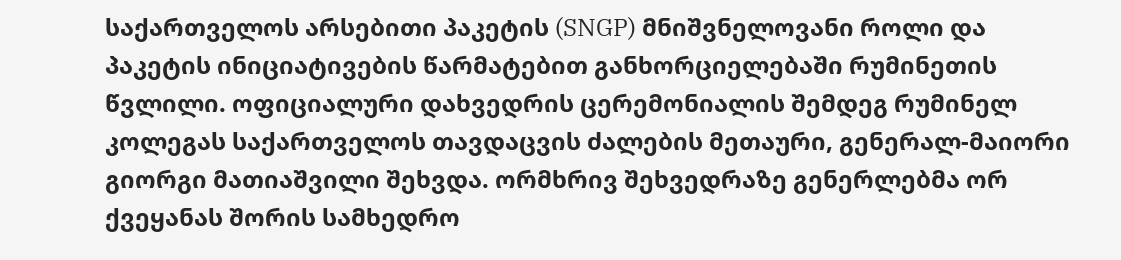საქართველოს არსებითი პაკეტის (SNGP) მნიშვნელოვანი როლი და პაკეტის ინიციატივების წარმატებით განხორციელებაში რუმინეთის წვლილი. ოფიციალური დახვედრის ცერემონიალის შემდეგ რუმინელ კოლეგას საქართველოს თავდაცვის ძალების მეთაური, გენერალ-მაიორი გიორგი მათიაშვილი შეხვდა. ორმხრივ შეხვედრაზე გენერლებმა ორ ქვეყანას შორის სამხედრო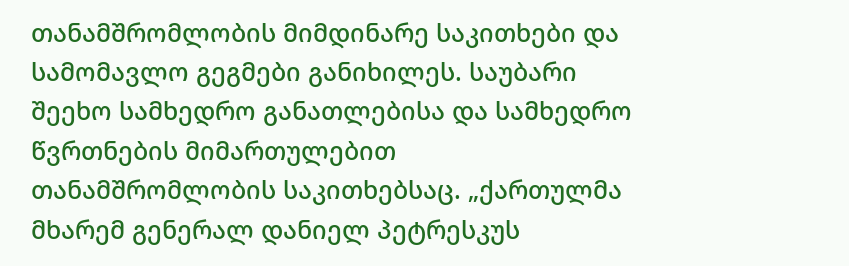თანამშრომლობის მიმდინარე საკითხები და სამომავლო გეგმები განიხილეს. საუბარი შეეხო სამხედრო განათლებისა და სამხედრო წვრთნების მიმართულებით თანამშრომლობის საკითხებსაც. „ქართულმა მხარემ გენერალ დანიელ პეტრესკუს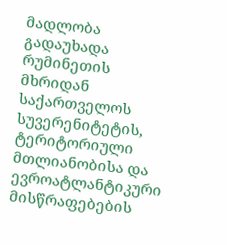მადლობა გადაუხადა რუმინეთის მხრიდან საქართველოს სუვერენიტეტის, ტერიტორიული მთლიანობისა და ევროატლანტიკური მისწრაფებების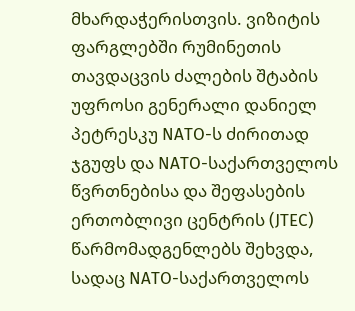მხარდაჭერისთვის. ვიზიტის ფარგლებში რუმინეთის თავდაცვის ძალების შტაბის უფროსი გენერალი დანიელ პეტრესკუ NATO-ს ძირითად ჯგუფს და NATO-საქართველოს წვრთნებისა და შეფასების ერთობლივი ცენტრის (JTEC) წარმომადგენლებს შეხვდა, სადაც NATO-საქართველოს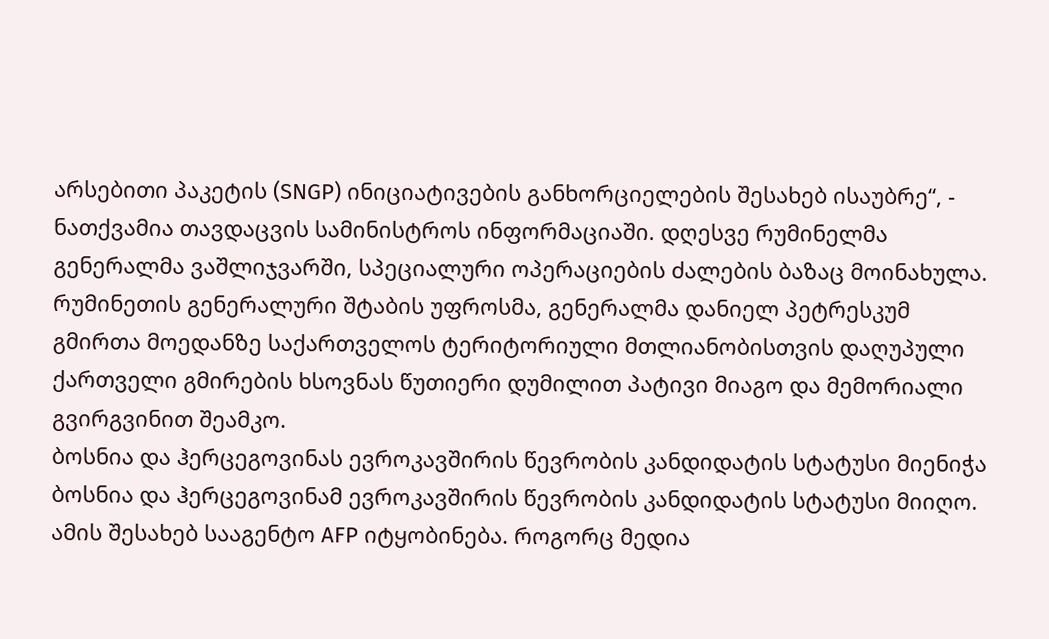არსებითი პაკეტის (SNGP) ინიციატივების განხორციელების შესახებ ისაუბრე“, - ნათქვამია თავდაცვის სამინისტროს ინფორმაციაში. დღესვე რუმინელმა გენერალმა ვაშლიჯვარში, სპეციალური ოპერაციების ძალების ბაზაც მოინახულა. რუმინეთის გენერალური შტაბის უფროსმა, გენერალმა დანიელ პეტრესკუმ გმირთა მოედანზე საქართველოს ტერიტორიული მთლიანობისთვის დაღუპული ქართველი გმირების ხსოვნას წუთიერი დუმილით პატივი მიაგო და მემორიალი გვირგვინით შეამკო.
ბოსნია და ჰერცეგოვინას ევროკავშირის წევრობის კანდიდატის სტატუსი მიენიჭა
ბოსნია და ჰერცეგოვინამ ევროკავშირის წევრობის კანდიდატის სტატუსი მიიღო. ამის შესახებ სააგენტო AFP იტყობინება. როგორც მედია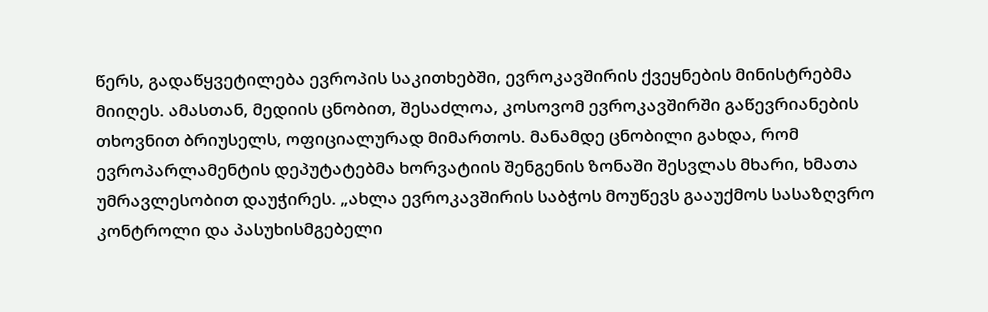წერს, გადაწყვეტილება ევროპის საკითხებში, ევროკავშირის ქვეყნების მინისტრებმა მიიღეს. ამასთან, მედიის ცნობით, შესაძლოა, კოსოვომ ევროკავშირში გაწევრიანების თხოვნით ბრიუსელს, ოფიციალურად მიმართოს. მანამდე ცნობილი გახდა, რომ ევროპარლამენტის დეპუტატებმა ხორვატიის შენგენის ზონაში შესვლას მხარი, ხმათა უმრავლესობით დაუჭირეს. „ახლა ევროკავშირის საბჭოს მოუწევს გააუქმოს სასაზღვრო კონტროლი და პასუხისმგებელი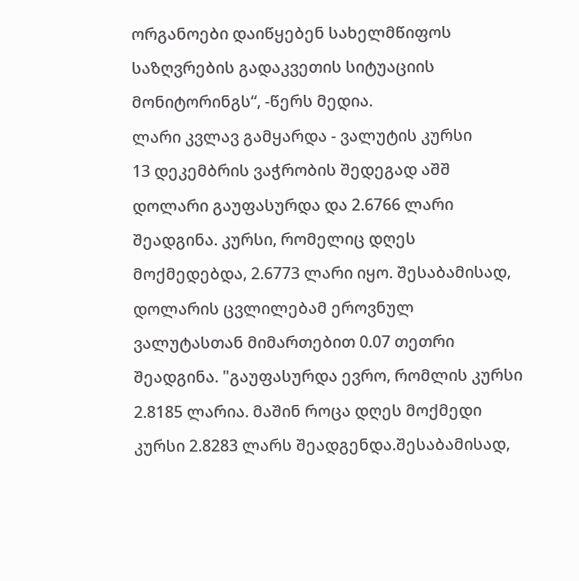ორგანოები დაიწყებენ სახელმწიფოს საზღვრების გადაკვეთის სიტუაციის მონიტორინგს“, -წერს მედია.
ლარი კვლავ გამყარდა - ვალუტის კურსი
13 დეკემბრის ვაჭრობის შედეგად აშშ დოლარი გაუფასურდა და 2.6766 ლარი შეადგინა. კურსი, რომელიც დღეს მოქმედებდა, 2.6773 ლარი იყო. შესაბამისად, დოლარის ცვლილებამ ეროვნულ ვალუტასთან მიმართებით 0.07 თეთრი შეადგინა. "გაუფასურდა ევრო, რომლის კურსი 2.8185 ლარია. მაშინ როცა დღეს მოქმედი კურსი 2.8283 ლარს შეადგენდა.შესაბამისად,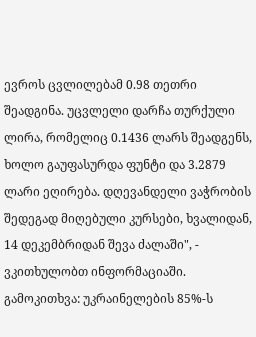ევროს ცვლილებამ 0.98 თეთრი შეადგინა. უცვლელი დარჩა თურქული ლირა, რომელიც 0.1436 ლარს შეადგენს, ხოლო გაუფასურდა ფუნტი და 3.2879 ლარი ეღირება. დღევანდელი ვაჭრობის შედეგად მიღებული კურსები, ხვალიდან, 14 დეკემბრიდან შევა ძალაში", - ვკითხულობთ ინფორმაციაში.
გამოკითხვა: უკრაინელების 85%-ს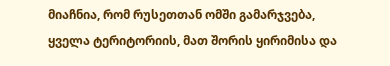მიაჩნია, რომ რუსეთთან ომში გამარჯვება, ყველა ტერიტორიის, მათ შორის ყირიმისა და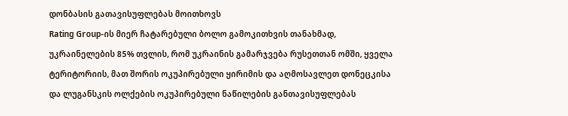დონბასის გათავისუფლებას მოითხოვს
Rating Group-ის მიერ ჩატარებული ბოლო გამოკითხვის თანახმად, უკრაინელების 85% თვლის, რომ უკრაინის გამარჯვება რუსეთთან ომში, ყველა ტერიტორიის, მათ შორის ოკუპირებული ყირიმის და აღმოსავლეთ დონეცკისა და ლუგანსკის ოლქების ოკუპირებული ნაწილების განთავისუფლებას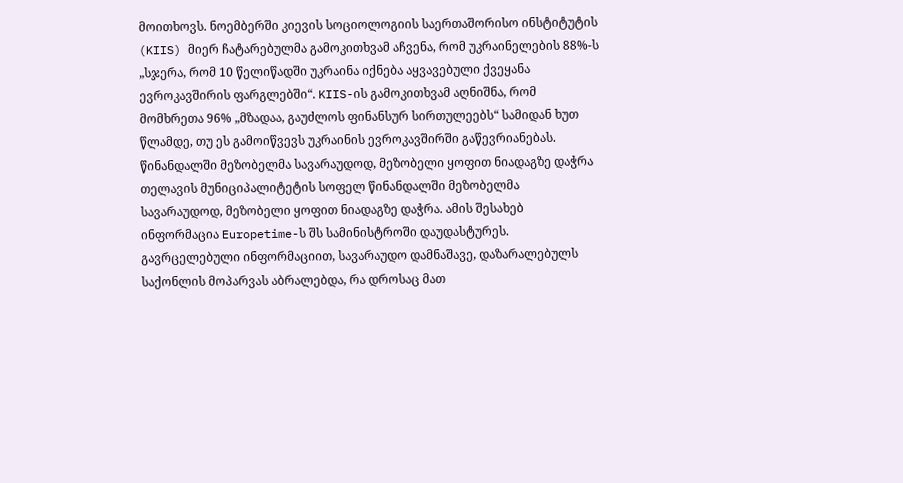მოითხოვს. ნოემბერში კიევის სოციოლოგიის საერთაშორისო ინსტიტუტის (KIIS) მიერ ჩატარებულმა გამოკითხვამ აჩვენა, რომ უკრაინელების 88%-ს „სჯერა, რომ 10 წელიწადში უკრაინა იქნება აყვავებული ქვეყანა ევროკავშირის ფარგლებში“. KIIS-ის გამოკითხვამ აღნიშნა, რომ მომხრეთა 96% „მზადაა, გაუძლოს ფინანსურ სირთულეებს“ სამიდან ხუთ წლამდე, თუ ეს გამოიწვევს უკრაინის ევროკავშირში გაწევრიანებას.
წინანდალში მეზობელმა სავარაუდოდ, მეზობელი ყოფით ნიადაგზე დაჭრა
თელავის მუნიციპალიტეტის სოფელ წინანდალში მეზობელმა სავარაუდოდ, მეზობელი ყოფით ნიადაგზე დაჭრა. ამის შესახებ ინფორმაცია Europetime-ს შს სამინისტროში დაუდასტურეს. გავრცელებული ინფორმაციით, სავარაუდო დამნაშავე, დაზარალებულს საქონლის მოპარვას აბრალებდა, რა დროსაც მათ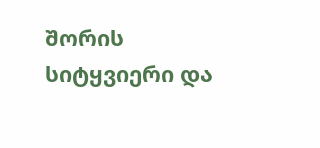შორის სიტყვიერი და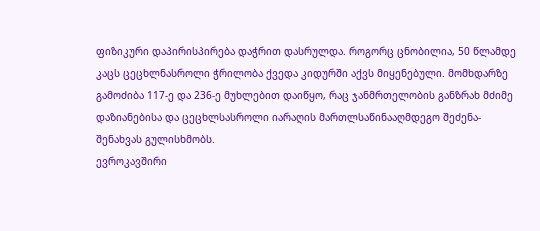ფიზიკური დაპირისპირება დაჭრით დასრულდა. როგორც ცნობილია, 50 წლამდე კაცს ცეცხლნასროლი ჭრილობა ქვედა კიდურში აქვს მიყენებული. მომხდარზე გამოძიბა 117-ე და 236-ე მუხლებით დაიწყო, რაც ჯანმრთელობის განზრახ მძიმე დაზიანებისა და ცეცხლსასროლი იარაღის მართლსაწინააღმდეგო შეძენა-შენახვას გულისხმობს.
ევროკავშირი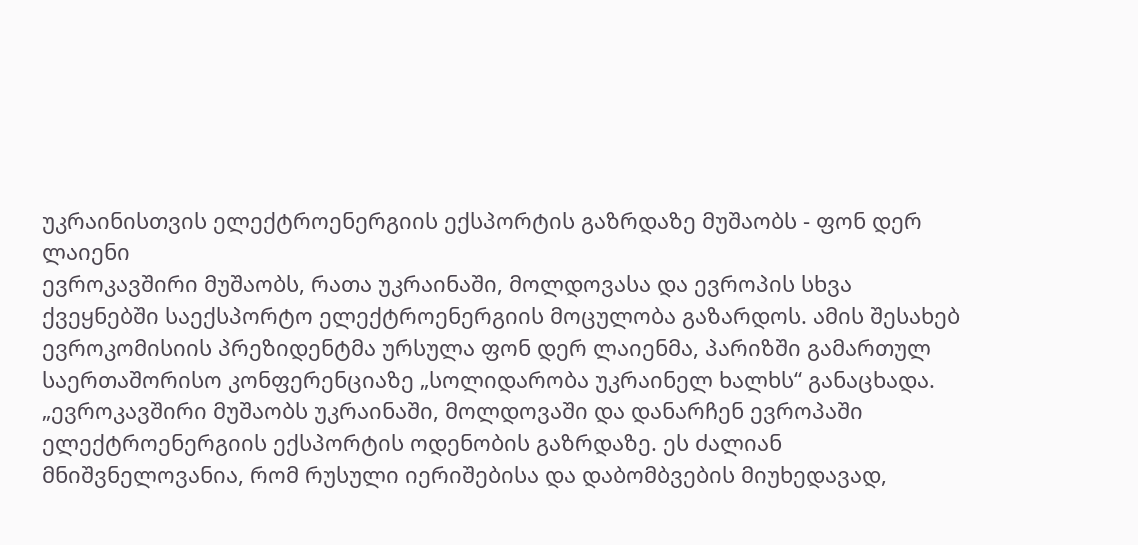უკრაინისთვის ელექტროენერგიის ექსპორტის გაზრდაზე მუშაობს - ფონ დერ ლაიენი
ევროკავშირი მუშაობს, რათა უკრაინაში, მოლდოვასა და ევროპის სხვა ქვეყნებში საექსპორტო ელექტროენერგიის მოცულობა გაზარდოს. ამის შესახებ ევროკომისიის პრეზიდენტმა ურსულა ფონ დერ ლაიენმა, პარიზში გამართულ საერთაშორისო კონფერენციაზე „სოლიდარობა უკრაინელ ხალხს“ განაცხადა. „ევროკავშირი მუშაობს უკრაინაში, მოლდოვაში და დანარჩენ ევროპაში ელექტროენერგიის ექსპორტის ოდენობის გაზრდაზე. ეს ძალიან მნიშვნელოვანია, რომ რუსული იერიშებისა და დაბომბვების მიუხედავად,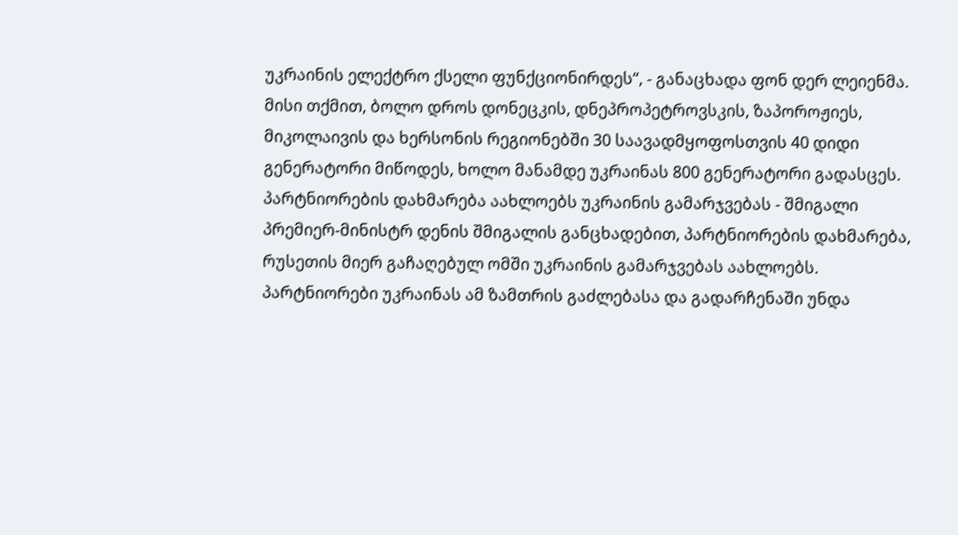უკრაინის ელექტრო ქსელი ფუნქციონირდეს“, - განაცხადა ფონ დერ ლეიენმა. მისი თქმით, ბოლო დროს დონეცკის, დნეპროპეტროვსკის, ზაპოროჟიეს, მიკოლაივის და ხერსონის რეგიონებში 30 საავადმყოფოსთვის 40 დიდი გენერატორი მიწოდეს, ხოლო მანამდე უკრაინას 800 გენერატორი გადასცეს.
პარტნიორების დახმარება აახლოებს უკრაინის გამარჯვებას - შმიგალი
პრემიერ-მინისტრ დენის შმიგალის განცხადებით, პარტნიორების დახმარება, რუსეთის მიერ გაჩაღებულ ომში უკრაინის გამარჯვებას აახლოებს. პარტნიორები უკრაინას ამ ზამთრის გაძლებასა და გადარჩენაში უნდა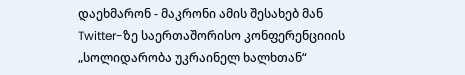დაეხმარონ - მაკრონი ამის შესახებ მან Twitter-ზე საერთაშორისო კონფერენციიის „სოლიდარობა უკრაინელ ხალხთან“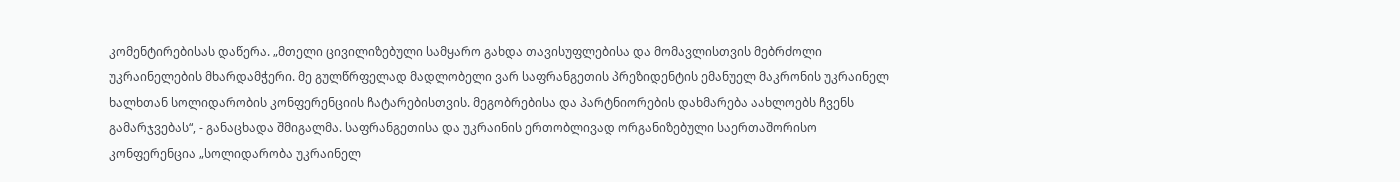კომენტირებისას დაწერა. „მთელი ცივილიზებული სამყარო გახდა თავისუფლებისა და მომავლისთვის მებრძოლი უკრაინელების მხარდამჭერი. მე გულწრფელად მადლობელი ვარ საფრანგეთის პრეზიდენტის ემანუელ მაკრონის უკრაინელ ხალხთან სოლიდარობის კონფერენციის ჩატარებისთვის. მეგობრებისა და პარტნიორების დახმარება აახლოებს ჩვენს გამარჯვებას“, - განაცხადა შმიგალმა. საფრანგეთისა და უკრაინის ერთობლივად ორგანიზებული საერთაშორისო კონფერენცია „სოლიდარობა უკრაინელ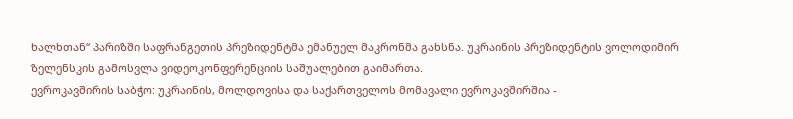ხალხთან“ პარიზში საფრანგეთის პრეზიდენტმა ემანუელ მაკრონმა გახსნა. უკრაინის პრეზიდენტის ვოლოდიმირ ზელენსკის გამოსვლა ვიდეოკონფერენციის საშუალებით გაიმართა.
ევროკავშირის საბჭო: უკრაინის, მოლდოვისა და საქართველოს მომავალი ევროკავშირშია -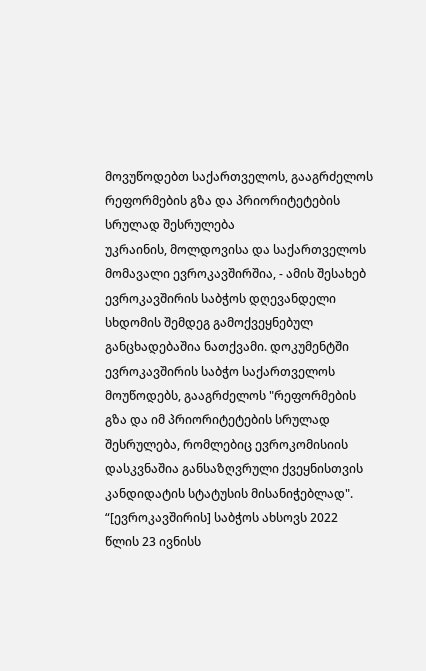მოვუწოდებთ საქართველოს, გააგრძელოს რეფორმების გზა და პრიორიტეტების სრულად შესრულება
უკრაინის, მოლდოვისა და საქართველოს მომავალი ევროკავშირშია, - ამის შესახებ ევროკავშირის საბჭოს დღევანდელი სხდომის შემდეგ გამოქვეყნებულ განცხადებაშია ნათქვამი. დოკუმენტში ევროკავშირის საბჭო საქართველოს მოუწოდებს, გააგრძელოს "რეფორმების გზა და იმ პრიორიტეტების სრულად შესრულება, რომლებიც ევროკომისიის დასკვნაშია განსაზღვრული ქვეყნისთვის კანდიდატის სტატუსის მისანიჭებლად". “[ევროკავშირის] საბჭოს ახსოვს 2022 წლის 23 ივნისს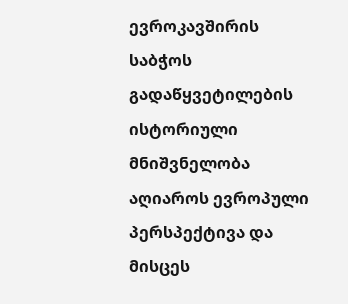ევროკავშირის საბჭოს გადაწყვეტილების ისტორიული მნიშვნელობა აღიაროს ევროპული პერსპექტივა და მისცეს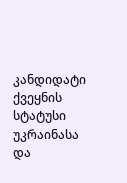კანდიდატი ქვეყნის სტატუსი უკრაინასა და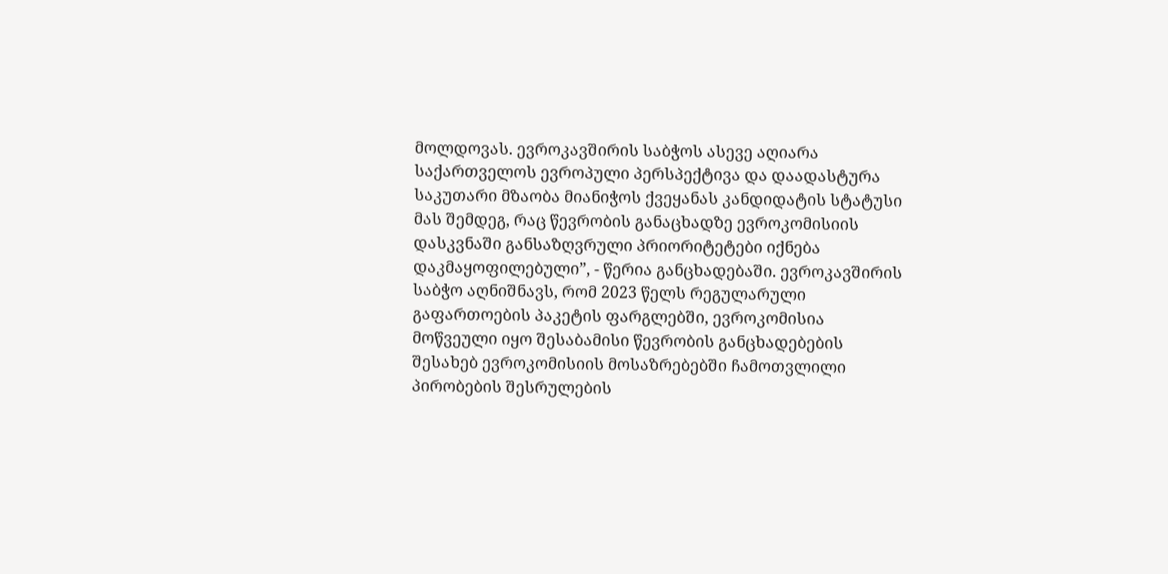მოლდოვას. ევროკავშირის საბჭოს ასევე აღიარა საქართველოს ევროპული პერსპექტივა და დაადასტურა საკუთარი მზაობა მიანიჭოს ქვეყანას კანდიდატის სტატუსი მას შემდეგ, რაც წევრობის განაცხადზე ევროკომისიის დასკვნაში განსაზღვრული პრიორიტეტები იქნება დაკმაყოფილებული”, - წერია განცხადებაში. ევროკავშირის საბჭო აღნიშნავს, რომ 2023 წელს რეგულარული გაფართოების პაკეტის ფარგლებში, ევროკომისია მოწვეული იყო შესაბამისი წევრობის განცხადებების შესახებ ევროკომისიის მოსაზრებებში ჩამოთვლილი პირობების შესრულების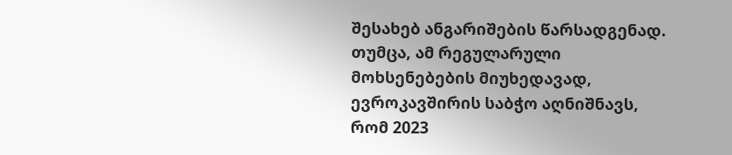შესახებ ანგარიშების წარსადგენად. თუმცა, ამ რეგულარული მოხსენებების მიუხედავად, ევროკავშირის საბჭო აღნიშნავს, რომ 2023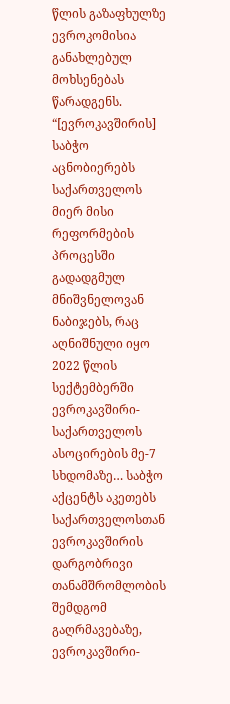წლის გაზაფხულზე ევროკომისია განახლებულ მოხსენებას წარადგენს. “[ევროკავშირის] საბჭო აცნობიერებს საქართველოს მიერ მისი რეფორმების პროცესში გადადგმულ მნიშვნელოვან ნაბიჯებს, რაც აღნიშნული იყო 2022 წლის სექტემბერში ევროკავშირი-საქართველოს ასოცირების მე-7 სხდომაზე… საბჭო აქცენტს აკეთებს საქართველოსთან ევროკავშირის დარგობრივი თანამშრომლობის შემდგომ გაღრმავებაზე, ევროკავშირი-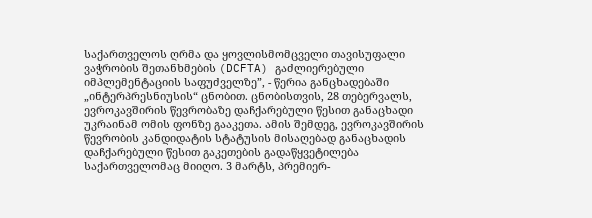საქართველოს ღრმა და ყოვლისმომცველი თავისუფალი ვაჭრობის შეთანხმების (DCFTA) გაძლიერებული იმპლემენტაციის საფუძველზე”, - წერია განცხადებაში „ინტერპრესნიუსის“ ცნობით. ცნობისთვის, 28 თებერვალს, ევროკავშირის წევრობაზე დაჩქარებული წესით განაცხადი უკრაინამ ომის ფონზე გააკეთა. ამის შემდეგ, ევროკავშირის წევრობის კანდიდატის სტატუსის მისაღებად განაცხადის დაჩქარებული წესით გაკეთების გადაწყვეტილება საქართველომაც მიიღო. 3 მარტს, პრემიერ-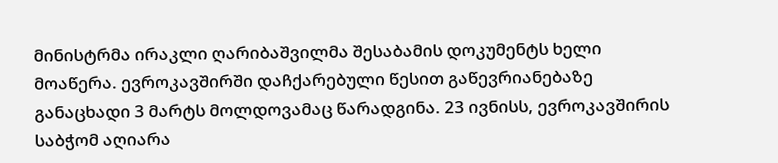მინისტრმა ირაკლი ღარიბაშვილმა შესაბამის დოკუმენტს ხელი მოაწერა. ევროკავშირში დაჩქარებული წესით გაწევრიანებაზე განაცხადი 3 მარტს მოლდოვამაც წარადგინა. 23 ივნისს, ევროკავშირის საბჭომ აღიარა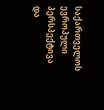საქართველოს ევროპული პერსპექტივა და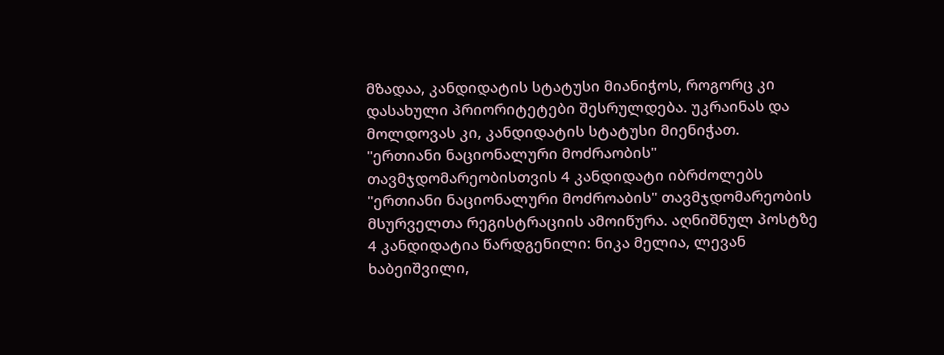მზადაა, კანდიდატის სტატუსი მიანიჭოს, როგორც კი დასახული პრიორიტეტები შესრულდება. უკრაინას და მოლდოვას კი, კანდიდატის სტატუსი მიენიჭათ.
"ერთიანი ნაციონალური მოძრაობის" თავმჯდომარეობისთვის 4 კანდიდატი იბრძოლებს
"ერთიანი ნაციონალური მოძროაბის" თავმჯდომარეობის მსურველთა რეგისტრაციის ამოიწურა. აღნიშნულ პოსტზე 4 კანდიდატია წარდგენილი: ნიკა მელია, ლევან ხაბეიშვილი,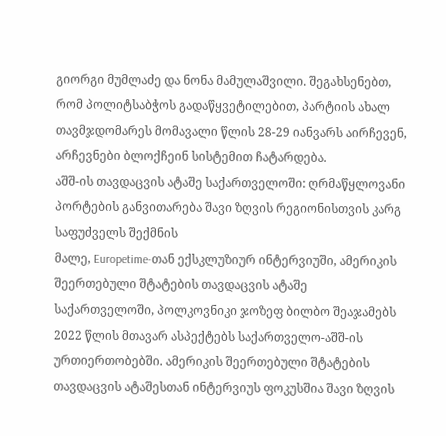გიორგი მუმლაძე და ნონა მამულაშვილი. შეგახსენებთ, რომ პოლიტსაბჭოს გადაწყვეტილებით, პარტიის ახალ თავმჯდომარეს მომავალი წლის 28-29 იანვარს აირჩევენ, არჩევნები ბლოქჩეინ სისტემით ჩატარდება.
აშშ-ის თავდაცვის ატაშე საქართველოში: ღრმაწყლოვანი პორტების განვითარება შავი ზღვის რეგიონისთვის კარგ საფუძველს შექმნის
მალე, Europetime-თან ექსკლუზიურ ინტერვიუში, ამერიკის შეერთებული შტატების თავდაცვის ატაშე საქართველოში, პოლკოვნიკი ჯოზეფ ბილბო შეაჯამებს 2022 წლის მთავარ ასპექტებს საქართველო-აშშ-ის ურთიერთობებში. ამერიკის შეერთებული შტატების თავდაცვის ატაშესთან ინტერვიუს ფოკუსშია შავი ზღვის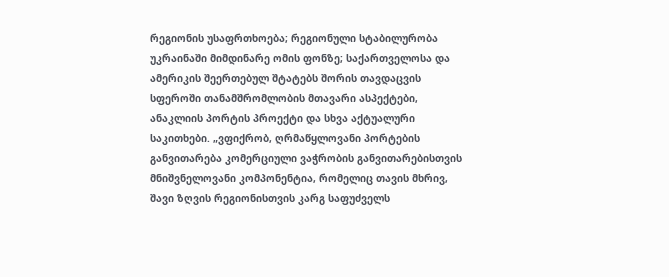რეგიონის უსაფრთხოება; რეგიონული სტაბილურობა უკრაინაში მიმდინარე ომის ფონზე; საქართველოსა და ამერიკის შეერთებულ შტატებს შორის თავდაცვის სფეროში თანამშრომლობის მთავარი ასპექტები, ანაკლიის პორტის პროექტი და სხვა აქტუალური საკითხები. „ვფიქრობ, ღრმაწყლოვანი პორტების განვითარება კომერციული ვაჭრობის განვითარებისთვის მნიშვნელოვანი კომპონენტია, რომელიც თავის მხრივ, შავი ზღვის რეგიონისთვის კარგ საფუძველს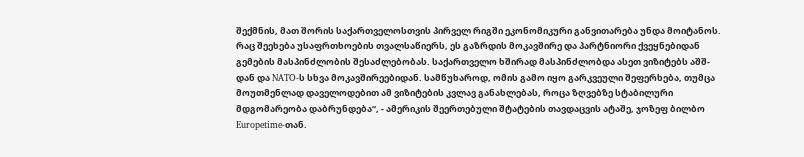შექმნის, მათ შორის საქართველოსთვის პირველ რიგში ეკონომიკური განვითარება უნდა მოიტანოს. რაც შეეხება უსაფრთხოების თვალსაწიერს, ეს გაზრდის მოკავშირე და პარტნიორი ქვეყნებიდან გემების მასპინძლობის შესაძლებობას. საქართველო ხშირად მასპინძლობდა ასეთ ვიზიტებს აშშ-დან და NATO-ს სხვა მოკავშირეებიდან. სამწუხაროდ, ომის გამო იყო გარკვეული შეფერხება, თუმცა მოუთმენლად დაველოდებით ამ ვიზიტების კვლავ განახლებას, როცა ზღვებზე სტაბილური მდგომარეობა დაბრუნდება“, - ამერიკის შეერთებული შტატების თავდაცვის ატაშე, ჯოზეფ ბილბო Europetime-თან.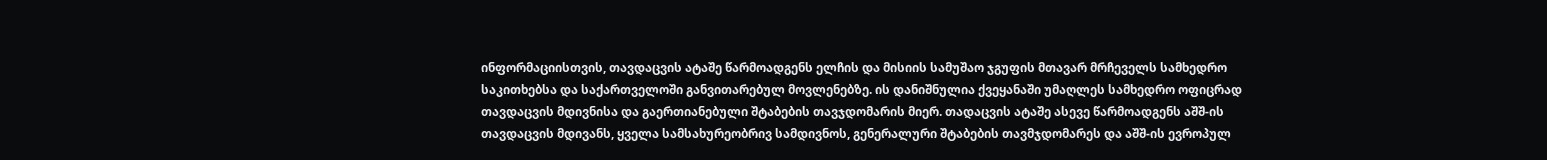ინფორმაციისთვის, თავდაცვის ატაშე წარმოადგენს ელჩის და მისიის სამუშაო ჯგუფის მთავარ მრჩეველს სამხედრო საკითხებსა და საქართველოში განვითარებულ მოვლენებზე. ის დანიშნულია ქვეყანაში უმაღლეს სამხედრო ოფიცრად თავდაცვის მდივნისა და გაერთიანებული შტაბების თავჯდომარის მიერ. თადაცვის ატაშე ასევე წარმოადგენს აშშ-ის თავდაცვის მდივანს, ყველა სამსახურეობრივ სამდივნოს, გენერალური შტაბების თავმჯდომარეს და აშშ-ის ევროპულ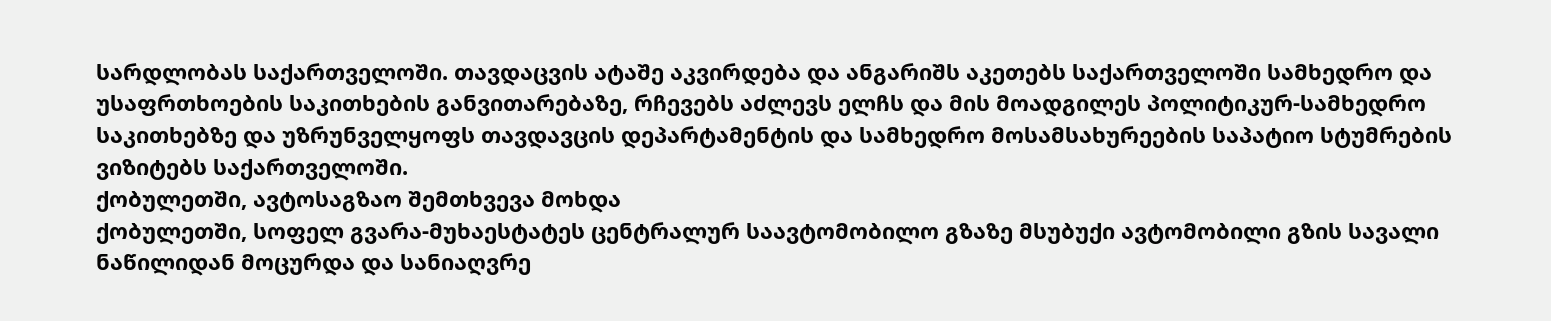სარდლობას საქართველოში. თავდაცვის ატაშე აკვირდება და ანგარიშს აკეთებს საქართველოში სამხედრო და უსაფრთხოების საკითხების განვითარებაზე, რჩევებს აძლევს ელჩს და მის მოადგილეს პოლიტიკურ-სამხედრო საკითხებზე და უზრუნველყოფს თავდავცის დეპარტამენტის და სამხედრო მოსამსახურეების საპატიო სტუმრების ვიზიტებს საქართველოში.
ქობულეთში, ავტოსაგზაო შემთხვევა მოხდა
ქობულეთში, სოფელ გვარა-მუხაესტატეს ცენტრალურ საავტომობილო გზაზე მსუბუქი ავტომობილი გზის სავალი ნაწილიდან მოცურდა და სანიაღვრე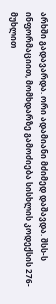არხში გადავარდა. ორი ადამიანი მძიმედ დაშავდა. შსს-ს ინფორმაციით, მომხდარზე გამოძიება სისხლის კოდექსის 276-მუხლით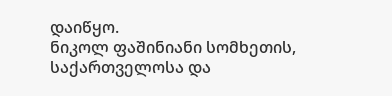დაიწყო.
ნიკოლ ფაშინიანი სომხეთის, საქართველოსა და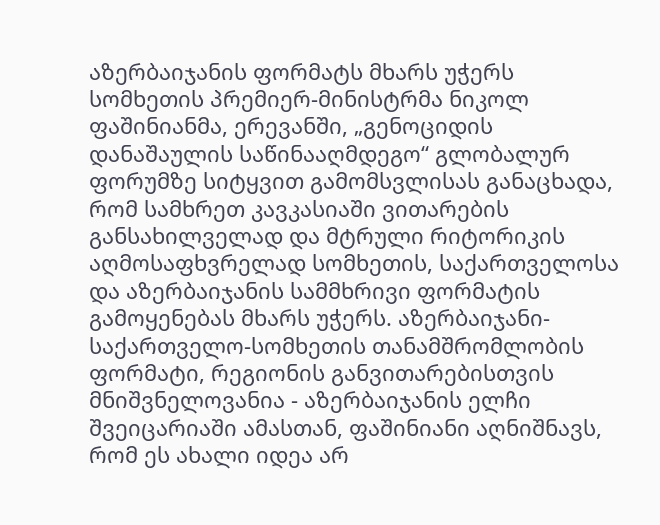აზერბაიჯანის ფორმატს მხარს უჭერს
სომხეთის პრემიერ-მინისტრმა ნიკოლ ფაშინიანმა, ერევანში, „გენოციდის დანაშაულის საწინააღმდეგო“ გლობალურ ფორუმზე სიტყვით გამომსვლისას განაცხადა, რომ სამხრეთ კავკასიაში ვითარების განსახილველად და მტრული რიტორიკის აღმოსაფხვრელად სომხეთის, საქართველოსა და აზერბაიჯანის სამმხრივი ფორმატის გამოყენებას მხარს უჭერს. აზერბაიჯანი-საქართველო-სომხეთის თანამშრომლობის ფორმატი, რეგიონის განვითარებისთვის მნიშვნელოვანია - აზერბაიჯანის ელჩი შვეიცარიაში ამასთან, ფაშინიანი აღნიშნავს, რომ ეს ახალი იდეა არ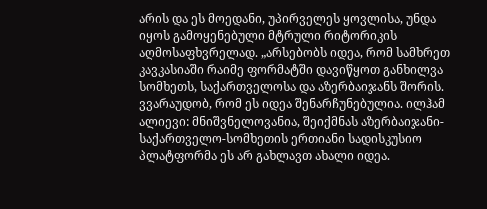არის და ეს მოედანი, უპირველეს ყოვლისა, უნდა იყოს გამოყენებული მტრული რიტორიკის აღმოსაფხვრელად. „არსებობს იდეა, რომ სამხრეთ კავკასიაში რაიმე ფორმატში დავიწყოთ განხილვა სომხეთს, საქართველოსა და აზერბაიჯანს შორის. ვვარაუდობ, რომ ეს იდეა შენარჩუნებულია. ილჰამ ალიევი: მნიშვნელოვანია, შეიქმნას აზერბაიჯანი-საქართველო-სომხეთის ერთიანი სადისკუსიო პლატფორმა ეს არ გახლავთ ახალი იდეა.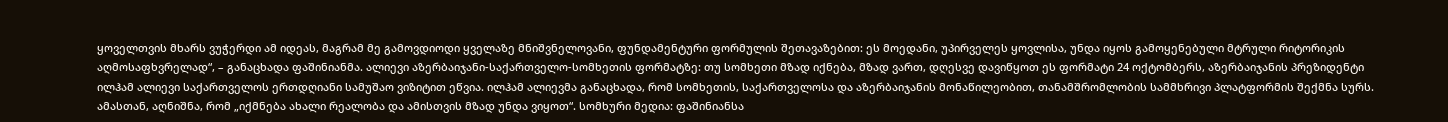ყოველთვის მხარს ვუჭერდი ამ იდეას, მაგრამ მე გამოვდიოდი ყველაზე მნიშვნელოვანი, ფუნდამენტური ფორმულის შეთავაზებით: ეს მოედანი, უპირველეს ყოვლისა, უნდა იყოს გამოყენებული მტრული რიტორიკის აღმოსაფხვრელად“, – განაცხადა ფაშინიანმა. ალიევი აზერბაიჯანი-საქართველო-სომხეთის ფორმატზე: თუ სომხეთი მზად იქნება, მზად ვართ, დღესვე დავიწყოთ ეს ფორმატი 24 ოქტომბერს, აზერბაიჯანის პრეზიდენტი ილჰამ ალიევი საქართველოს ერთდღიანი სამუშაო ვიზიტით ეწვია. ილჰამ ალიევმა განაცხადა, რომ სომხეთის, საქართველოსა და აზერბაიჯანის მონაწილეობით, თანამშრომლობის სამმხრივი პლატფორმის შექმნა სურს. ამასთან, აღნიშნა, რომ „იქმნება ახალი რეალობა და ამისთვის მზად უნდა ვიყოთ“. სომხური მედია: ფაშინიანსა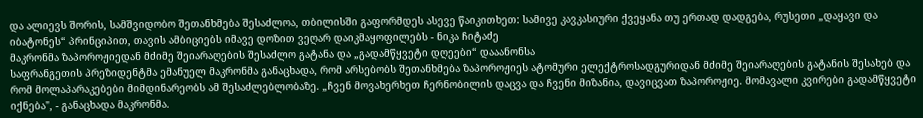და ალიევს შორის, სამშვიდობო შეთანხმება შესაძლოა, თბილისში გაფორმდეს ასევე წაიკითხეთ: სამივე კავკასიური ქვეყანა თუ ერთად დადგება, რუსეთი „დაყავი და იბატონეს“ პრინციპით, თავის ამბიციებს იმავე დოზით ვეღარ დაიკმაყოფილებს - ნიკა ჩიტაძე
მაკრონმა ზაპოროჟიედან მძიმე შეიარაღების შესაძლო გატანა და „გადამწყვეტი დღეები“ დააანონსა
საფრანგეთის პრეზიდენტმა ემანუელ მაკრონმა განაცხადა, რომ არსებობს შეთანხმება ზაპოროჟიეს ატომური ელექტროსადგურიდან მძიმე შეიარაღების გატანის შესახებ და რომ მოლაპარაკებები მიმდინარეობს ამ შესაძლებლობაზე. „ჩვენ მოვახერხეთ ჩერნობილის დაცვა და ჩვენი მიზანია, დავიცვათ ზაპოროჟიე. მომავალი კვირები გადამწყვეტი იქნება", - განაცხადა მაკრონმა.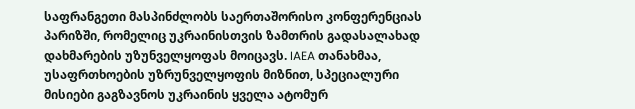საფრანგეთი მასპინძლობს საერთაშორისო კონფერენციას პარიზში, რომელიც უკრაინისთვის ზამთრის გადასალახად დახმარების უზუნველყოფას მოიცავს. IAEA თანახმაა, უსაფრთხოების უზრუნველყოფის მიზნით, სპეციალური მისიები გაგზავნოს უკრაინის ყველა ატომურ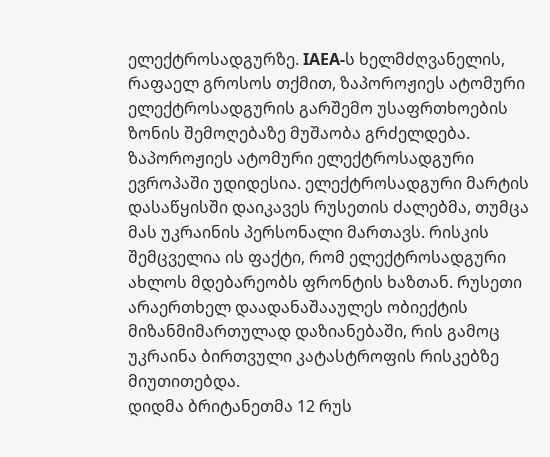ელექტროსადგურზე. IAEA-ს ხელმძღვანელის, რაფაელ გროსოს თქმით, ზაპოროჟიეს ატომური ელექტროსადგურის გარშემო უსაფრთხოების ზონის შემოღებაზე მუშაობა გრძელდება. ზაპოროჟიეს ატომური ელექტროსადგური ევროპაში უდიდესია. ელექტროსადგური მარტის დასაწყისში დაიკავეს რუსეთის ძალებმა, თუმცა მას უკრაინის პერსონალი მართავს. რისკის შემცველია ის ფაქტი, რომ ელექტროსადგური ახლოს მდებარეობს ფრონტის ხაზთან. რუსეთი არაერთხელ დაადანაშააულეს ობიექტის მიზანმიმართულად დაზიანებაში, რის გამოც უკრაინა ბირთვული კატასტროფის რისკებზე მიუთითებდა.
დიდმა ბრიტანეთმა 12 რუს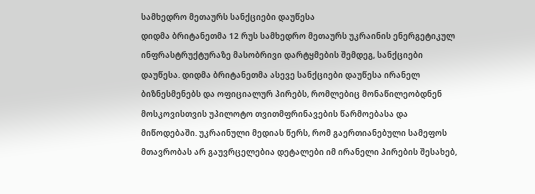სამხედრო მეთაურს სანქციები დაუწესა
დიდმა ბრიტანეთმა 12 რუს სამხედრო მეთაურს უკრაინის ენერგეტიკულ ინფრასტრუქტურაზე მასობრივი დარტყმების შემდეგ, სანქციები დაუწესა. დიდმა ბრიტანეთმა ასევე სანქციები დაუწესა ირანელ ბიზნესმენებს და ოფიციალურ პირებს, რომლებიც მონაწილეობდნენ მოსკოვისთვის უპილოტო თვითმფრინავების წარმოებასა და მიწოდებაში. უკრაინული მედიას წერს, რომ გაერთიანებული სამეფოს მთავრობას არ გაუვრცელებია დეტალები იმ ირანელი პირების შესახებ,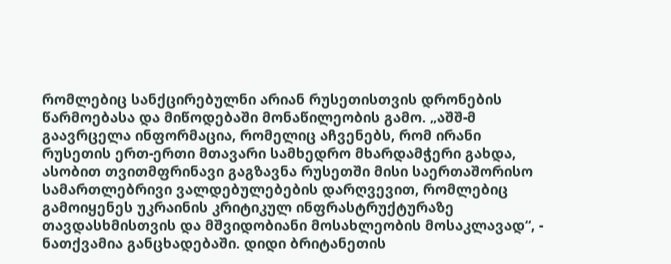რომლებიც სანქცირებულნი არიან რუსეთისთვის დრონების წარმოებასა და მიწოდებაში მონაწილეობის გამო. „აშშ-მ გაავრცელა ინფორმაცია, რომელიც აჩვენებს, რომ ირანი რუსეთის ერთ-ერთი მთავარი სამხედრო მხარდამჭერი გახდა, ასობით თვითმფრინავი გაგზავნა რუსეთში მისი საერთაშორისო სამართლებრივი ვალდებულებების დარღვევით, რომლებიც გამოიყენეს უკრაინის კრიტიკულ ინფრასტრუქტურაზე თავდასხმისთვის და მშვიდობიანი მოსახლეობის მოსაკლავად“, - ნათქვამია განცხადებაში. დიდი ბრიტანეთის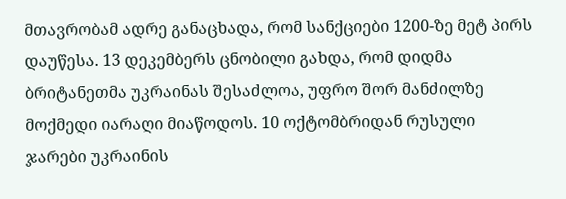მთავრობამ ადრე განაცხადა, რომ სანქციები 1200-ზე მეტ პირს დაუწესა. 13 დეკემბერს ცნობილი გახდა, რომ დიდმა ბრიტანეთმა უკრაინას შესაძლოა, უფრო შორ მანძილზე მოქმედი იარაღი მიაწოდოს. 10 ოქტომბრიდან რუსული ჯარები უკრაინის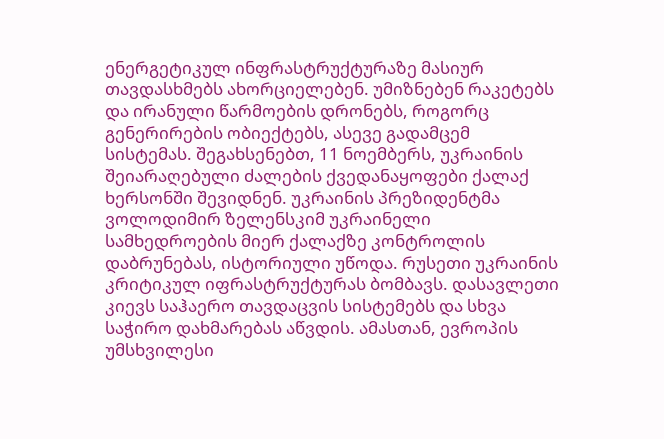ენერგეტიკულ ინფრასტრუქტურაზე მასიურ თავდასხმებს ახორციელებენ. უმიზნებენ რაკეტებს და ირანული წარმოების დრონებს, როგორც გენერირების ობიექტებს, ასევე გადამცემ სისტემას. შეგახსენებთ, 11 ნოემბერს, უკრაინის შეიარაღებული ძალების ქვედანაყოფები ქალაქ ხერსონში შევიდნენ. უკრაინის პრეზიდენტმა ვოლოდიმირ ზელენსკიმ უკრაინელი სამხედროების მიერ ქალაქზე კონტროლის დაბრუნებას, ისტორიული უწოდა. რუსეთი უკრაინის კრიტიკულ იფრასტრუქტურას ბომბავს. დასავლეთი კიევს საჰაერო თავდაცვის სისტემებს და სხვა საჭირო დახმარებას აწვდის. ამასთან, ევროპის უმსხვილესი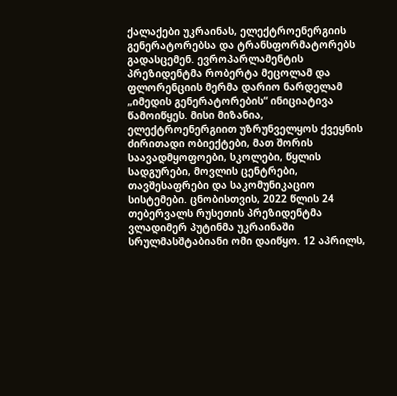ქალაქები უკრაინას, ელექტროენერგიის გენერატორებსა და ტრანსფორმატორებს გადასცემენ. ევროპარლამენტის პრეზიდენტმა რობერტა მეცოლამ და ფლორენციის მერმა დარიო ნარდელამ „იმედის გენერატორების“ ინიციატივა წამოიწყეს. მისი მიზანია, ელექტროენერგიით უზრუნველყოს ქვეყნის ძირითადი ობიექტები, მათ შორის საავადმყოფოები, სკოლები, წყლის სადგურები, მოვლის ცენტრები, თავშესაფრები და საკომუნიკაციო სისტემები. ცნობისთვის, 2022 წლის 24 თებერვალს რუსეთის პრეზიდენტმა ვლადიმერ პუტინმა უკრაინაში სრულმასშტაბიანი ომი დაიწყო. 12 აპრილს,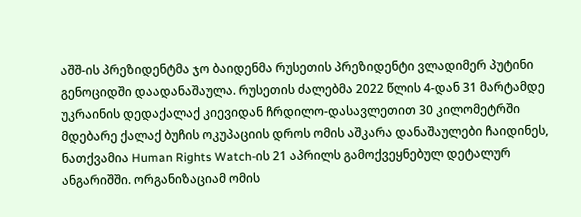აშშ-ის პრეზიდენტმა ჯო ბაიდენმა რუსეთის პრეზიდენტი ვლადიმერ პუტინი გენოციდში დაადანაშაულა. რუსეთის ძალებმა 2022 წლის 4-დან 31 მარტამდე უკრაინის დედაქალაქ კიევიდან ჩრდილო-დასავლეთით 30 კილომეტრში მდებარე ქალაქ ბუჩის ოკუპაციის დროს ომის აშკარა დანაშაულები ჩაიდინეს, ნათქვამია Human Rights Watch-ის 21 აპრილს გამოქვეყნებულ დეტალურ ანგარიშში. ორგანიზაციამ ომის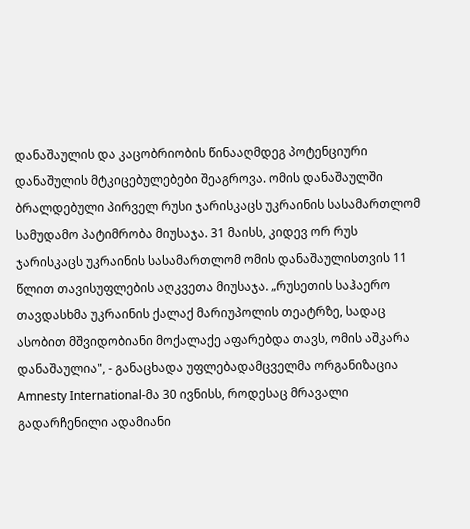დანაშაულის და კაცობრიობის წინააღმდეგ პოტენციური დანაშულის მტკიცებულებები შეაგროვა. ომის დანაშაულში ბრალდებული პირველ რუსი ჯარისკაცს უკრაინის სასამართლომ სამუდამო პატიმრობა მიუსაჯა. 31 მაისს, კიდევ ორ რუს ჯარისკაცს უკრაინის სასამართლომ ომის დანაშაულისთვის 11 წლით თავისუფლების აღკვეთა მიუსაჯა. „რუსეთის საჰაერო თავდასხმა უკრაინის ქალაქ მარიუპოლის თეატრზე, სადაც ასობით მშვიდობიანი მოქალაქე აფარებდა თავს, ომის აშკარა დანაშაულია", - განაცხადა უფლებადამცველმა ორგანიზაცია Amnesty International-მა 30 ივნისს, როდესაც მრავალი გადარჩენილი ადამიანი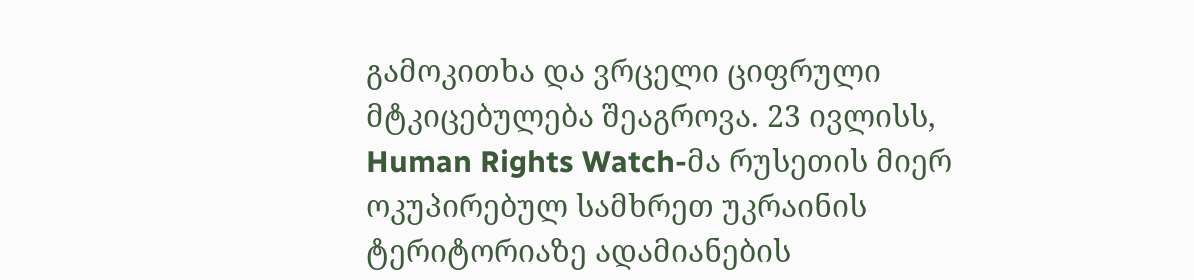გამოკითხა და ვრცელი ციფრული მტკიცებულება შეაგროვა. 23 ივლისს, Human Rights Watch-მა რუსეთის მიერ ოკუპირებულ სამხრეთ უკრაინის ტერიტორიაზე ადამიანების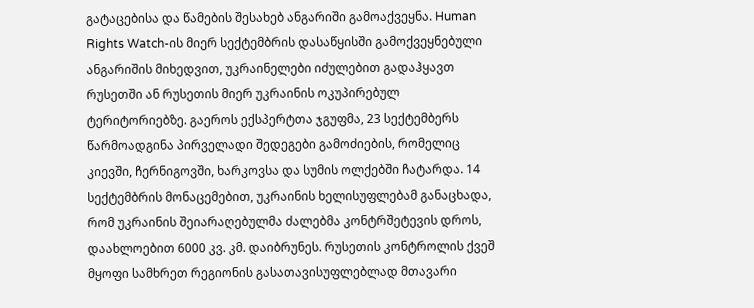გატაცებისა და წამების შესახებ ანგარიში გამოაქვეყნა. Human Rights Watch-ის მიერ სექტემბრის დასაწყისში გამოქვეყნებული ანგარიშის მიხედვით, უკრაინელები იძულებით გადაჰყავთ რუსეთში ან რუსეთის მიერ უკრაინის ოკუპირებულ ტერიტორიებზე. გაეროს ექსპერტთა ჯგუფმა, 23 სექტემბერს წარმოადგინა პირველადი შედეგები გამოძიების, რომელიც კიევში, ჩერნიგოვში, ხარკოვსა და სუმის ოლქებში ჩატარდა. 14 სექტემბრის მონაცემებით, უკრაინის ხელისუფლებამ განაცხადა, რომ უკრაინის შეიარაღებულმა ძალებმა კონტრშეტევის დროს, დაახლოებით 6000 კვ. კმ. დაიბრუნეს. რუსეთის კონტროლის ქვეშ მყოფი სამხრეთ რეგიონის გასათავისუფლებლად მთავარი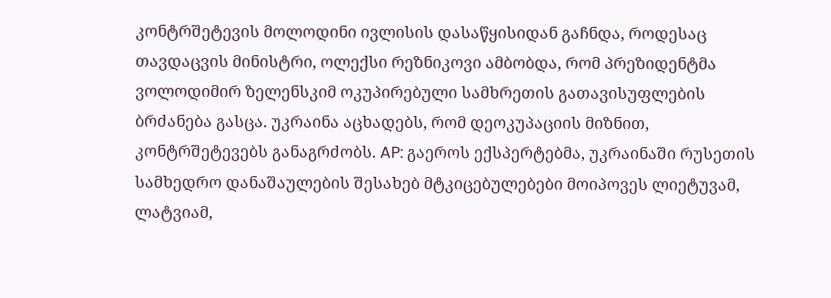კონტრშეტევის მოლოდინი ივლისის დასაწყისიდან გაჩნდა, როდესაც თავდაცვის მინისტრი, ოლექსი რეზნიკოვი ამბობდა, რომ პრეზიდენტმა ვოლოდიმირ ზელენსკიმ ოკუპირებული სამხრეთის გათავისუფლების ბრძანება გასცა. უკრაინა აცხადებს, რომ დეოკუპაციის მიზნით, კონტრშეტევებს განაგრძობს. AP: გაეროს ექსპერტებმა, უკრაინაში რუსეთის სამხედრო დანაშაულების შესახებ მტკიცებულებები მოიპოვეს ლიეტუვამ, ლატვიამ,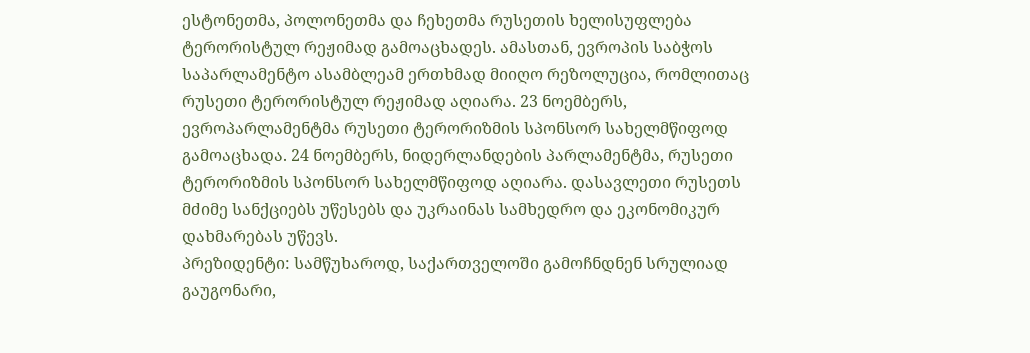ესტონეთმა, პოლონეთმა და ჩეხეთმა რუსეთის ხელისუფლება ტერორისტულ რეჟიმად გამოაცხადეს. ამასთან, ევროპის საბჭოს საპარლამენტო ასამბლეამ ერთხმად მიიღო რეზოლუცია, რომლითაც რუსეთი ტერორისტულ რეჟიმად აღიარა. 23 ნოემბერს, ევროპარლამენტმა რუსეთი ტერორიზმის სპონსორ სახელმწიფოდ გამოაცხადა. 24 ნოემბერს, ნიდერლანდების პარლამენტმა, რუსეთი ტერორიზმის სპონსორ სახელმწიფოდ აღიარა. დასავლეთი რუსეთს მძიმე სანქციებს უწესებს და უკრაინას სამხედრო და ეკონომიკურ დახმარებას უწევს.
პრეზიდენტი: სამწუხაროდ, საქართველოში გამოჩნდნენ სრულიად გაუგონარი,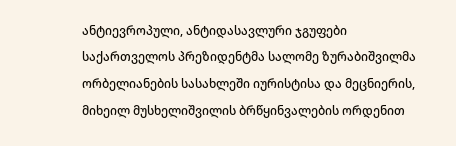ანტიევროპული, ანტიდასავლური ჯგუფები
საქართველოს პრეზიდენტმა სალომე ზურაბიშვილმა ორბელიანების სასახლეში იურისტისა და მეცნიერის, მიხეილ მუსხელიშვილის ბრწყინვალების ორდენით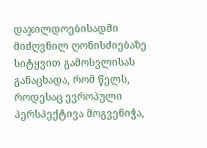დაჯილდოებისადმი მიძღვნილ ღონისძიებაზე სიტყვით გამოსვლისას განაცხადა, რომ წელს, როდესაც ევროპული პერსპექტივა მოგვენიჭა,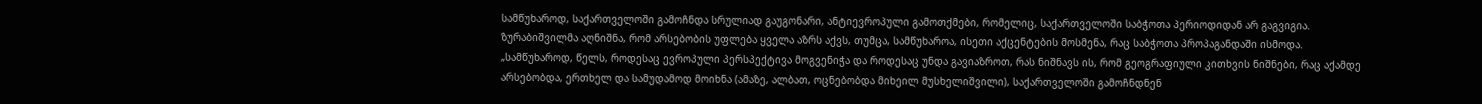სამწუხაროდ, საქართველოში გამოჩნდა სრულიად გაუგონარი, ანტიევროპული გამოთქმები, რომელიც, საქართველოში საბჭოთა პერიოდიდან არ გაგვიგია. ზურაბიშვილმა აღნიშნა, რომ არსებობის უფლება ყველა აზრს აქვს, თუმცა, სამწუხაროა, ისეთი აქცენტების მოსმენა, რაც საბჭოთა პროპაგანდაში ისმოდა. „სამწუხაროდ, წელს, როდესაც ევროპული პერსპექტივა მოგვენიჭა და როდესაც უნდა გავიაზროთ, რას ნიშნავს ის, რომ გეოგრაფიული კითხვის ნიშნები, რაც აქამდე არსებობდა, ერთხელ და სამუდამოდ მოიხნა (ამაზე, ალბათ, ოცნებობდა მიხეილ მუსხელიშვილი), საქართველოში გამოჩნდნენ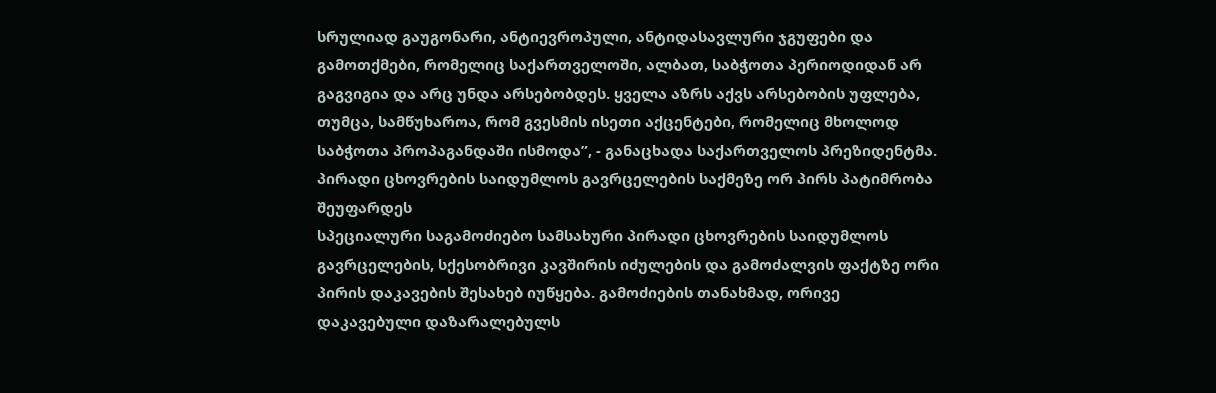სრულიად გაუგონარი, ანტიევროპული, ანტიდასავლური ჯგუფები და გამოთქმები, რომელიც საქართველოში, ალბათ, საბჭოთა პერიოდიდან არ გაგვიგია და არც უნდა არსებობდეს. ყველა აზრს აქვს არსებობის უფლება, თუმცა, სამწუხაროა, რომ გვესმის ისეთი აქცენტები, რომელიც მხოლოდ საბჭოთა პროპაგანდაში ისმოდა”, - განაცხადა საქართველოს პრეზიდენტმა.
პირადი ცხოვრების საიდუმლოს გავრცელების საქმეზე ორ პირს პატიმრობა შეუფარდეს
სპეციალური საგამოძიებო სამსახური პირადი ცხოვრების საიდუმლოს გავრცელების, სქესობრივი კავშირის იძულების და გამოძალვის ფაქტზე ორი პირის დაკავების შესახებ იუწყება. გამოძიების თანახმად, ორივე დაკავებული დაზარალებულს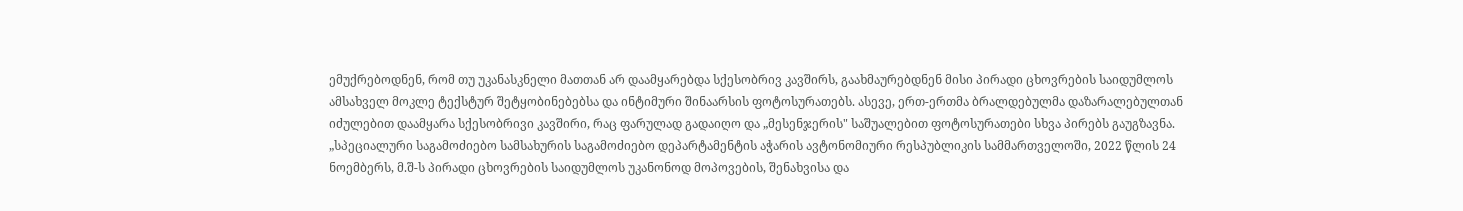ემუქრებოდნენ, რომ თუ უკანასკნელი მათთან არ დაამყარებდა სქესობრივ კავშირს, გაახმაურებდნენ მისი პირადი ცხოვრების საიდუმლოს ამსახველ მოკლე ტექსტურ შეტყობინებებსა და ინტიმური შინაარსის ფოტოსურათებს. ასევე, ერთ-ერთმა ბრალდებულმა დაზარალებულთან იძულებით დაამყარა სქესობრივი კავშირი, რაც ფარულად გადაიღო და „მესენჯერის" საშუალებით ფოტოსურათები სხვა პირებს გაუგზავნა. „სპეციალური საგამოძიებო სამსახურის საგამოძიებო დეპარტამენტის აჭარის ავტონომიური რესპუბლიკის სამმართველოში, 2022 წლის 24 ნოემბერს, მ.შ-ს პირადი ცხოვრების საიდუმლოს უკანონოდ მოპოვების, შენახვისა და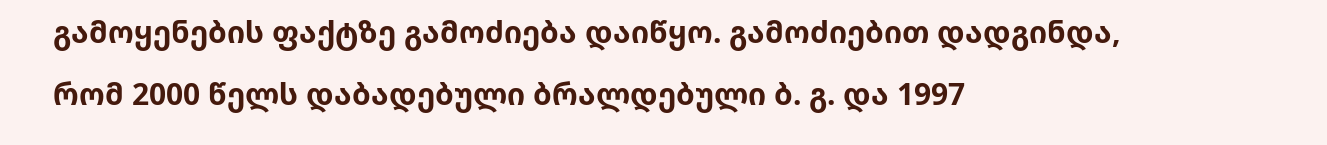გამოყენების ფაქტზე გამოძიება დაიწყო. გამოძიებით დადგინდა, რომ 2000 წელს დაბადებული ბრალდებული ბ. გ. და 1997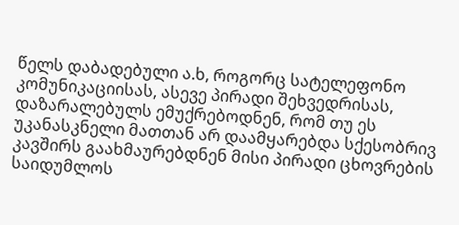წელს დაბადებული ა.ხ, როგორც სატელეფონო კომუნიკაციისას, ასევე პირადი შეხვედრისას, დაზარალებულს ემუქრებოდნენ, რომ თუ ეს უკანასკნელი მათთან არ დაამყარებდა სქესობრივ კავშირს გაახმაურებდნენ მისი პირადი ცხოვრების საიდუმლოს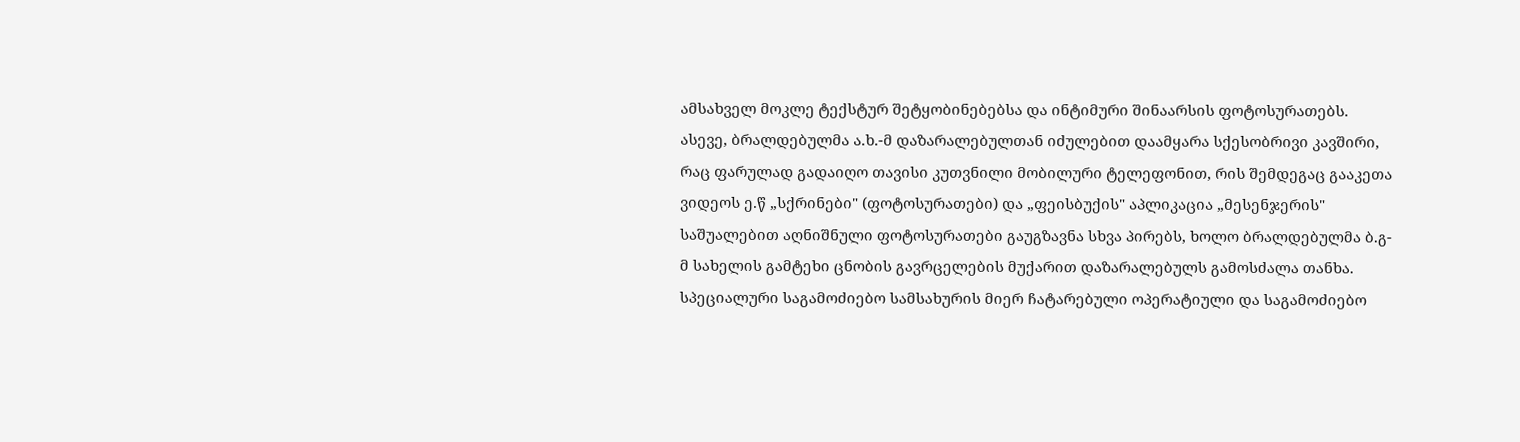ამსახველ მოკლე ტექსტურ შეტყობინებებსა და ინტიმური შინაარსის ფოტოსურათებს. ასევე, ბრალდებულმა ა.ხ.-მ დაზარალებულთან იძულებით დაამყარა სქესობრივი კავშირი, რაც ფარულად გადაიღო თავისი კუთვნილი მობილური ტელეფონით, რის შემდეგაც გააკეთა ვიდეოს ე.წ „სქრინები" (ფოტოსურათები) და „ფეისბუქის" აპლიკაცია „მესენჯერის" საშუალებით აღნიშნული ფოტოსურათები გაუგზავნა სხვა პირებს, ხოლო ბრალდებულმა ბ.გ-მ სახელის გამტეხი ცნობის გავრცელების მუქარით დაზარალებულს გამოსძალა თანხა. სპეციალური საგამოძიებო სამსახურის მიერ ჩატარებული ოპერატიული და საგამოძიებო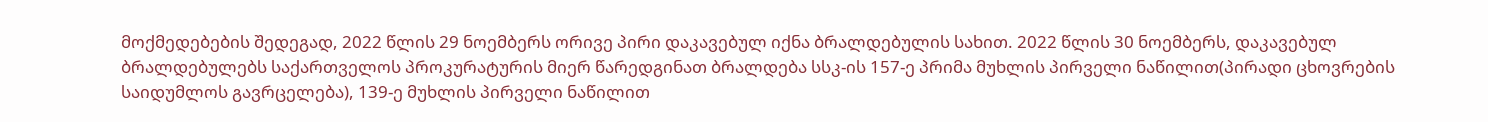მოქმედებების შედეგად, 2022 წლის 29 ნოემბერს ორივე პირი დაკავებულ იქნა ბრალდებულის სახით. 2022 წლის 30 ნოემბერს, დაკავებულ ბრალდებულებს საქართველოს პროკურატურის მიერ წარედგინათ ბრალდება სსკ-ის 157-ე პრიმა მუხლის პირველი ნაწილით(პირადი ცხოვრების საიდუმლოს გავრცელება), 139-ე მუხლის პირველი ნაწილით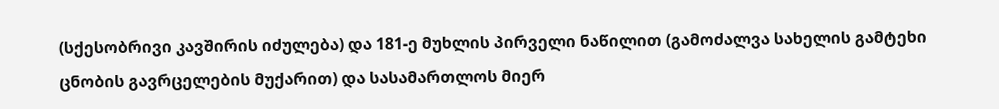(სქესობრივი კავშირის იძულება) და 181-ე მუხლის პირველი ნაწილით (გამოძალვა სახელის გამტეხი ცნობის გავრცელების მუქარით) და სასამართლოს მიერ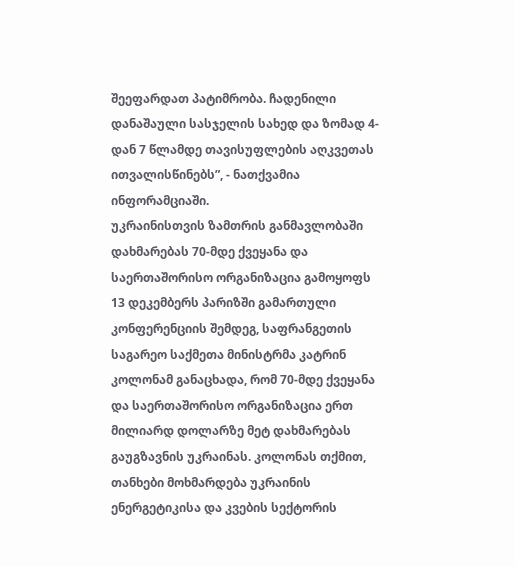შეეფარდათ პატიმრობა. ჩადენილი დანაშაული სასჯელის სახედ და ზომად 4-დან 7 წლამდე თავისუფლების აღკვეთას ითვალისწინებს”, - ნათქვამია ინფორამციაში.
უკრაინისთვის ზამთრის განმავლობაში დახმარებას 70-მდე ქვეყანა და საერთაშორისო ორგანიზაცია გამოყოფს
13 დეკემბერს პარიზში გამართული კონფერენციის შემდეგ, საფრანგეთის საგარეო საქმეთა მინისტრმა კატრინ კოლონამ განაცხადა, რომ 70-მდე ქვეყანა და საერთაშორისო ორგანიზაცია ერთ მილიარდ დოლარზე მეტ დახმარებას გაუგზავნის უკრაინას. კოლონას თქმით, თანხები მოხმარდება უკრაინის ენერგეტიკისა და კვების სექტორის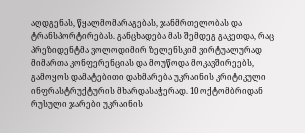აღდგენას, წყალმომარაგებას, ჯანმრთელობას და ტრანსპორტირებას. განცხადება მას შემდეგ გაკეთდა, რაც პრეზიდენტმა ვოლოდიმირ ზელენსკიმ ვირტუალურად მიმართა კონფერენციას და მოუწოდა მოკავშირეებს, გამოყოს დამატებითი დახმარება უკრაინის კრიტიკული ინფრასტრუქტურის მხარდასაჭერად. 10 ოქტომბრიდან რუსული ჯარები უკრაინის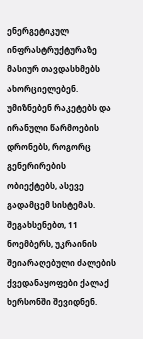ენერგეტიკულ ინფრასტრუქტურაზე მასიურ თავდასხმებს ახორციელებენ. უმიზნებენ რაკეტებს და ირანული წარმოების დრონებს, როგორც გენერირების ობიექტებს, ასევე გადამცემ სისტემას. შეგახსენებთ, 11 ნოემბერს, უკრაინის შეიარაღებული ძალების ქვედანაყოფები ქალაქ ხერსონში შევიდნენ.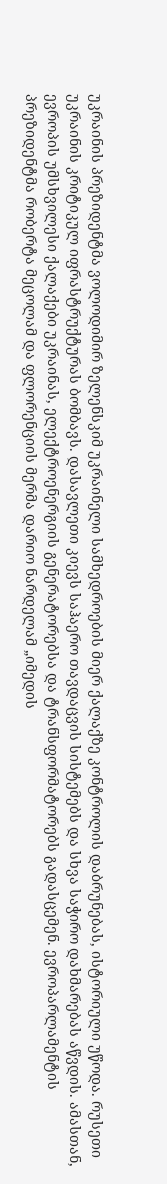უკრაინის პრეზიდენტმა ვოლოდიმირ ზელენსკიმ უკრაინელი სამხედროების მიერ ქალაქზე კონტროლის დაბრუნებას, ისტორიული უწოდა. რუსეთი უკრაინის კრიტიკულ იფრასტრუქტურას ბომბავს. დასავლეთი კიევს საჰაერო თავდაცვის სისტემებს და სხვა საჭირო დახმარებას აწვდის. ამასთან, ევროპის უმსხვილესი ქალაქები უკრაინას, ელექტროენერგიის გენერატორებსა და ტრანსფორმატორებს გადასცემენ. ევროპარლამენტის პრეზიდენტმა რობერტა მეცოლამ და ფლორენციის მერმა დარიო ნარდელამ „იმედის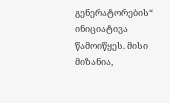გენერატორების“ ინიციატივა წამოიწყეს. მისი მიზანია,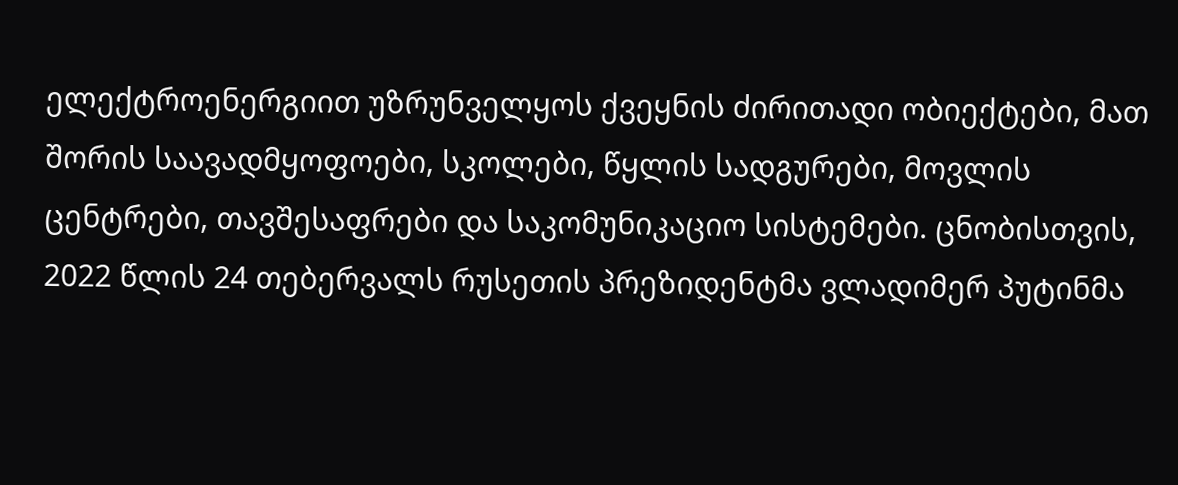ელექტროენერგიით უზრუნველყოს ქვეყნის ძირითადი ობიექტები, მათ შორის საავადმყოფოები, სკოლები, წყლის სადგურები, მოვლის ცენტრები, თავშესაფრები და საკომუნიკაციო სისტემები. ცნობისთვის, 2022 წლის 24 თებერვალს რუსეთის პრეზიდენტმა ვლადიმერ პუტინმა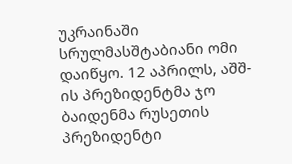უკრაინაში სრულმასშტაბიანი ომი დაიწყო. 12 აპრილს, აშშ-ის პრეზიდენტმა ჯო ბაიდენმა რუსეთის პრეზიდენტი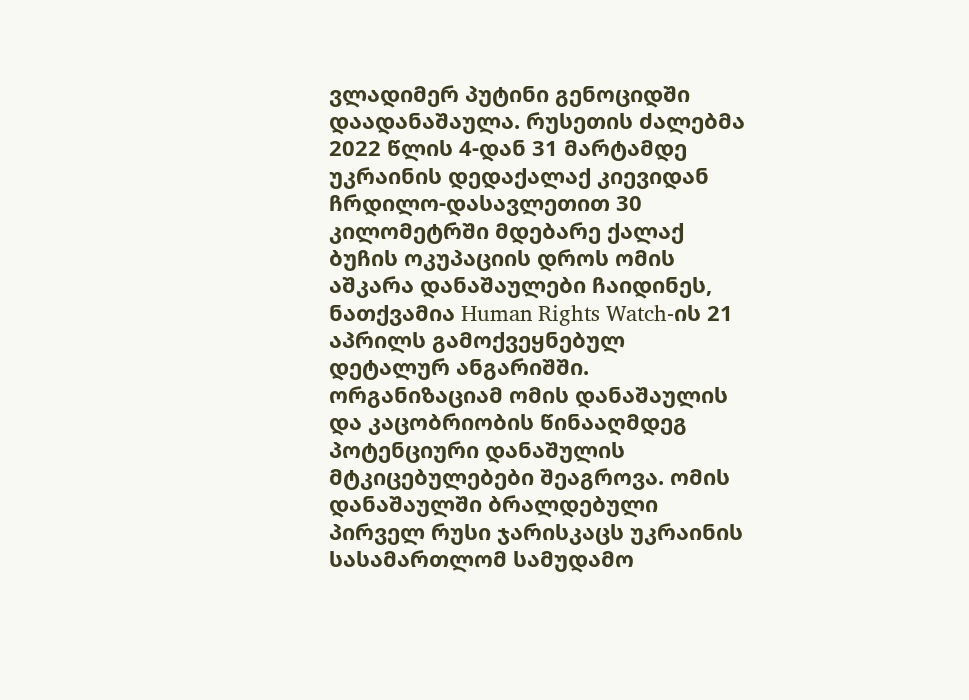ვლადიმერ პუტინი გენოციდში დაადანაშაულა. რუსეთის ძალებმა 2022 წლის 4-დან 31 მარტამდე უკრაინის დედაქალაქ კიევიდან ჩრდილო-დასავლეთით 30 კილომეტრში მდებარე ქალაქ ბუჩის ოკუპაციის დროს ომის აშკარა დანაშაულები ჩაიდინეს, ნათქვამია Human Rights Watch-ის 21 აპრილს გამოქვეყნებულ დეტალურ ანგარიშში. ორგანიზაციამ ომის დანაშაულის და კაცობრიობის წინააღმდეგ პოტენციური დანაშულის მტკიცებულებები შეაგროვა. ომის დანაშაულში ბრალდებული პირველ რუსი ჯარისკაცს უკრაინის სასამართლომ სამუდამო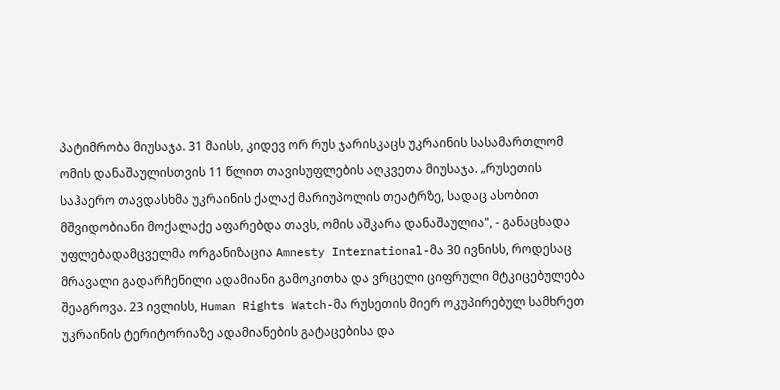პატიმრობა მიუსაჯა. 31 მაისს, კიდევ ორ რუს ჯარისკაცს უკრაინის სასამართლომ ომის დანაშაულისთვის 11 წლით თავისუფლების აღკვეთა მიუსაჯა. „რუსეთის საჰაერო თავდასხმა უკრაინის ქალაქ მარიუპოლის თეატრზე, სადაც ასობით მშვიდობიანი მოქალაქე აფარებდა თავს, ომის აშკარა დანაშაულია", - განაცხადა უფლებადამცველმა ორგანიზაცია Amnesty International-მა 30 ივნისს, როდესაც მრავალი გადარჩენილი ადამიანი გამოკითხა და ვრცელი ციფრული მტკიცებულება შეაგროვა. 23 ივლისს, Human Rights Watch-მა რუსეთის მიერ ოკუპირებულ სამხრეთ უკრაინის ტერიტორიაზე ადამიანების გატაცებისა და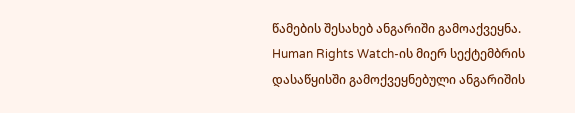წამების შესახებ ანგარიში გამოაქვეყნა. Human Rights Watch-ის მიერ სექტემბრის დასაწყისში გამოქვეყნებული ანგარიშის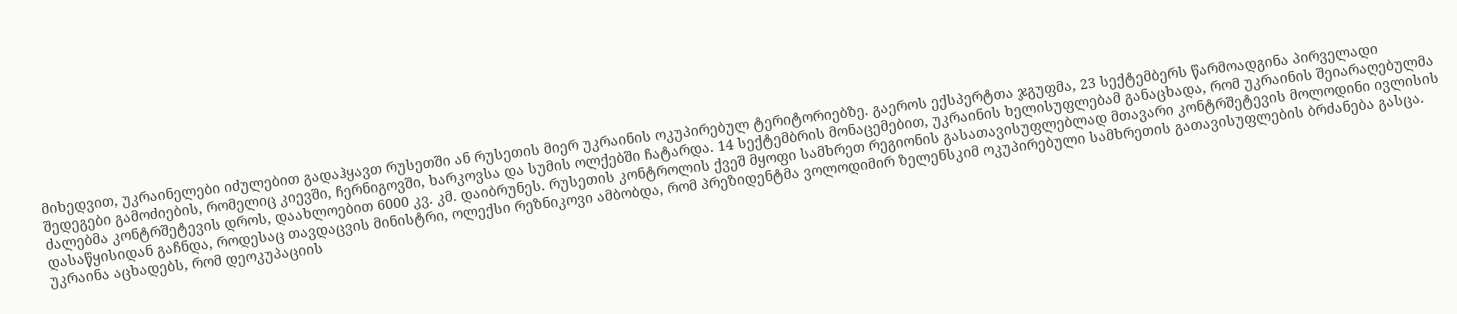მიხედვით, უკრაინელები იძულებით გადაჰყავთ რუსეთში ან რუსეთის მიერ უკრაინის ოკუპირებულ ტერიტორიებზე. გაეროს ექსპერტთა ჯგუფმა, 23 სექტემბერს წარმოადგინა პირველადი შედეგები გამოძიების, რომელიც კიევში, ჩერნიგოვში, ხარკოვსა და სუმის ოლქებში ჩატარდა. 14 სექტემბრის მონაცემებით, უკრაინის ხელისუფლებამ განაცხადა, რომ უკრაინის შეიარაღებულმა ძალებმა კონტრშეტევის დროს, დაახლოებით 6000 კვ. კმ. დაიბრუნეს. რუსეთის კონტროლის ქვეშ მყოფი სამხრეთ რეგიონის გასათავისუფლებლად მთავარი კონტრშეტევის მოლოდინი ივლისის დასაწყისიდან გაჩნდა, როდესაც თავდაცვის მინისტრი, ოლექსი რეზნიკოვი ამბობდა, რომ პრეზიდენტმა ვოლოდიმირ ზელენსკიმ ოკუპირებული სამხრეთის გათავისუფლების ბრძანება გასცა. უკრაინა აცხადებს, რომ დეოკუპაციის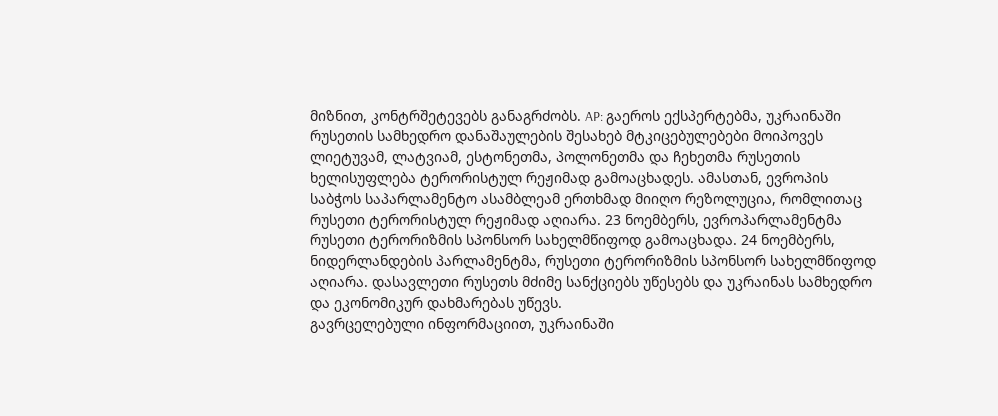მიზნით, კონტრშეტევებს განაგრძობს. AP: გაეროს ექსპერტებმა, უკრაინაში რუსეთის სამხედრო დანაშაულების შესახებ მტკიცებულებები მოიპოვეს ლიეტუვამ, ლატვიამ, ესტონეთმა, პოლონეთმა და ჩეხეთმა რუსეთის ხელისუფლება ტერორისტულ რეჟიმად გამოაცხადეს. ამასთან, ევროპის საბჭოს საპარლამენტო ასამბლეამ ერთხმად მიიღო რეზოლუცია, რომლითაც რუსეთი ტერორისტულ რეჟიმად აღიარა. 23 ნოემბერს, ევროპარლამენტმა რუსეთი ტერორიზმის სპონსორ სახელმწიფოდ გამოაცხადა. 24 ნოემბერს, ნიდერლანდების პარლამენტმა, რუსეთი ტერორიზმის სპონსორ სახელმწიფოდ აღიარა. დასავლეთი რუსეთს მძიმე სანქციებს უწესებს და უკრაინას სამხედრო და ეკონომიკურ დახმარებას უწევს.
გავრცელებული ინფორმაციით, უკრაინაში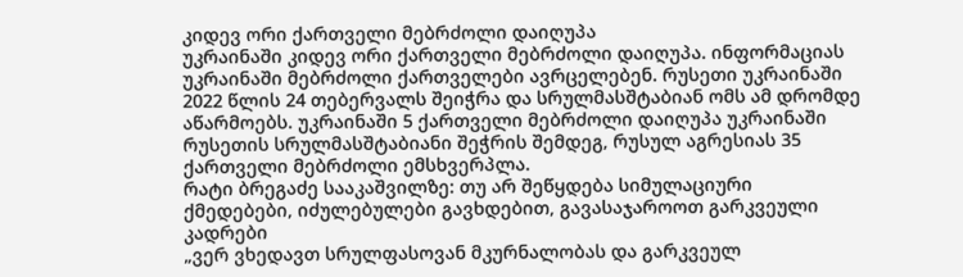კიდევ ორი ქართველი მებრძოლი დაიღუპა
უკრაინაში კიდევ ორი ქართველი მებრძოლი დაიღუპა. ინფორმაციას უკრაინაში მებრძოლი ქართველები ავრცელებენ. რუსეთი უკრაინაში 2022 წლის 24 თებერვალს შეიჭრა და სრულმასშტაბიან ომს ამ დრომდე აწარმოებს. უკრაინაში 5 ქართველი მებრძოლი დაიღუპა უკრაინაში რუსეთის სრულმასშტაბიანი შეჭრის შემდეგ, რუსულ აგრესიას 35 ქართველი მებრძოლი ემსხვერპლა.
რატი ბრეგაძე სააკაშვილზე: თუ არ შეწყდება სიმულაციური ქმედებები, იძულებულები გავხდებით, გავასაჯაროოთ გარკვეული კადრები
„ვერ ვხედავთ სრულფასოვან მკურნალობას და გარკვეულ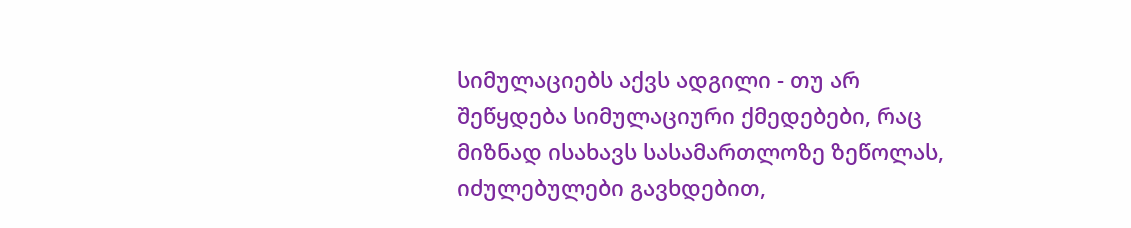სიმულაციებს აქვს ადგილი - თუ არ შეწყდება სიმულაციური ქმედებები, რაც მიზნად ისახავს სასამართლოზე ზეწოლას, იძულებულები გავხდებით,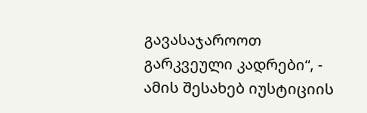გავასაჯაროოთ გარკვეული კადრები“, - ამის შესახებ იუსტიციის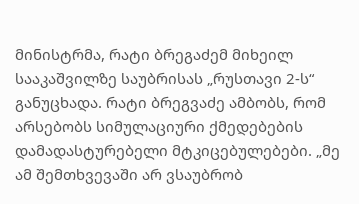მინისტრმა, რატი ბრეგაძემ მიხეილ სააკაშვილზე საუბრისას „რუსთავი 2-ს“ განუცხადა. რატი ბრეგვაძე ამბობს, რომ არსებობს სიმულაციური ქმედებების დამადასტურებელი მტკიცებულებები. „მე ამ შემთხვევაში არ ვსაუბრობ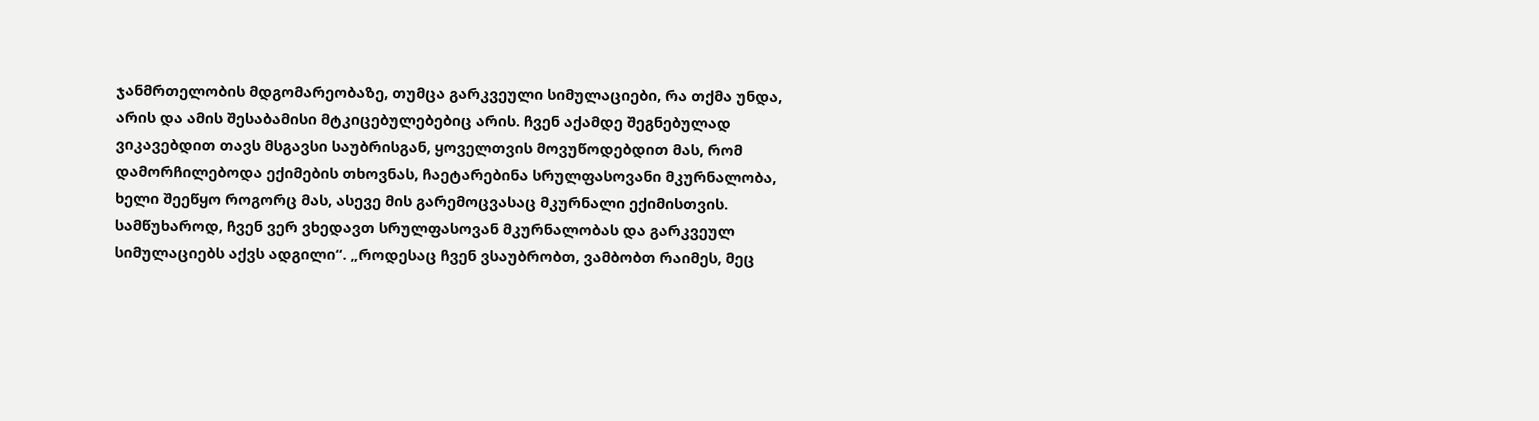ჯანმრთელობის მდგომარეობაზე, თუმცა გარკვეული სიმულაციები, რა თქმა უნდა, არის და ამის შესაბამისი მტკიცებულებებიც არის. ჩვენ აქამდე შეგნებულად ვიკავებდით თავს მსგავსი საუბრისგან, ყოველთვის მოვუწოდებდით მას, რომ დამორჩილებოდა ექიმების თხოვნას, ჩაეტარებინა სრულფასოვანი მკურნალობა, ხელი შეეწყო როგორც მას, ასევე მის გარემოცვასაც მკურნალი ექიმისთვის. სამწუხაროდ, ჩვენ ვერ ვხედავთ სრულფასოვან მკურნალობას და გარკვეულ სიმულაციებს აქვს ადგილი“. „როდესაც ჩვენ ვსაუბრობთ, ვამბობთ რაიმეს, მეც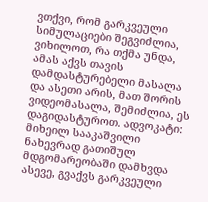ვთქვი, რომ გარკვეული სიმულაციები შეგვიძლია, ვიხილოთ, რა თქმა უნდა, ამას აქვს თავის დამდასტურებელი მასალა და ასეთი არის, მათ შორის ვიდეომასალა, შემიძლია, ეს დაგიდასტუროთ. ადვოკატი: მიხეილ სააკაშვილი ნახევრად გათიშულ მდგომარეობაში დამხვდა ასევე, გვაქვს გარკვეული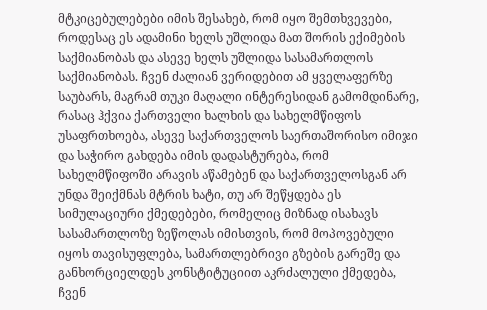მტკიცებულებები იმის შესახებ, რომ იყო შემთხვევები, როდესაც ეს ადამინი ხელს უშლიდა მათ შორის ექიმების საქმიანობას და ასევე ხელს უშლიდა სასამართლოს საქმიანობას. ჩვენ ძალიან ვერიდებით ამ ყველაფერზე საუბარს, მაგრამ თუკი მაღალი ინტერესიდან გამომდინარე, რასაც ჰქვია ქართველი ხალხის და სახელმწიფოს უსაფრთხოება, ასევე საქართველოს საერთაშორისო იმიჯი და საჭირო გახდება იმის დადასტურება, რომ სახელმწიფოში არავის აწამებენ და საქართველოსგან არ უნდა შეიქმნას მტრის ხატი, თუ არ შეწყდება ეს სიმულაციური ქმედებები, რომელიც მიზნად ისახავს სასამართლოზე ზეწოლას იმისთვის, რომ მოპოვებული იყოს თავისუფლება, სამართლებრივი გზების გარეშე და განხორციელდეს კონსტიტუციით აკრძალული ქმედება, ჩვენ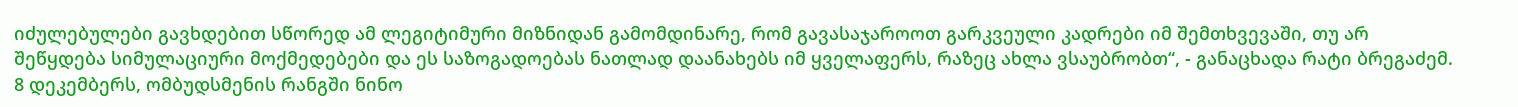იძულებულები გავხდებით სწორედ ამ ლეგიტიმური მიზნიდან გამომდინარე, რომ გავასაჯაროოთ გარკვეული კადრები იმ შემთხვევაში, თუ არ შეწყდება სიმულაციური მოქმედებები და ეს საზოგადოებას ნათლად დაანახებს იმ ყველაფერს, რაზეც ახლა ვსაუბრობთ“, - განაცხადა რატი ბრეგაძემ. 8 დეკემბერს, ომბუდსმენის რანგში ნინო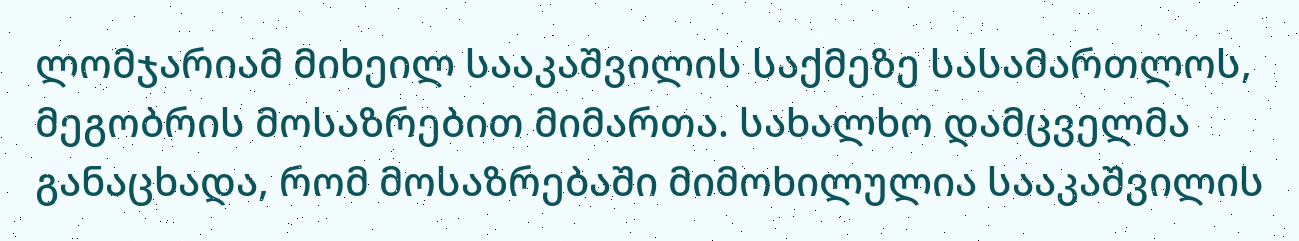ლომჯარიამ მიხეილ სააკაშვილის საქმეზე სასამართლოს, მეგობრის მოსაზრებით მიმართა. სახალხო დამცველმა განაცხადა, რომ მოსაზრებაში მიმოხილულია სააკაშვილის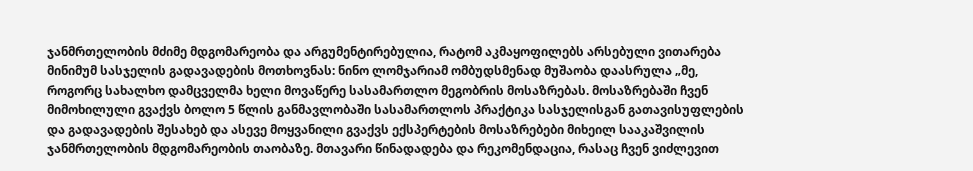ჯანმრთელობის მძიმე მდგომარეობა და არგუმენტირებულია, რატომ აკმაყოფილებს არსებული ვითარება მინიმუმ სასჯელის გადავადების მოთხოვნას: ნინო ლომჯარიამ ომბუდსმენად მუშაობა დაასრულა „მე, როგორც სახალხო დამცველმა ხელი მოვაწერე სასამართლო მეგობრის მოსაზრებას. მოსაზრებაში ჩვენ მიმოხილული გვაქვს ბოლო 5 წლის განმავლობაში სასამართლოს პრაქტიკა სასჯელისგან გათავისუფლების და გადავადების შესახებ და ასევე მოყვანილი გვაქვს ექსპერტების მოსაზრებები მიხეილ სააკაშვილის ჯანმრთელობის მდგომარეობის თაობაზე. მთავარი წინადადება და რეკომენდაცია, რასაც ჩვენ ვიძლევით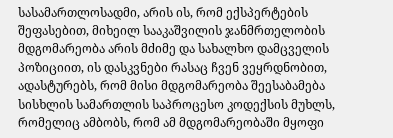სასამართლოსადმი, არის ის, რომ ექსპერტების შეფასებით, მიხეილ სააკაშვილის ჯანმრთელობის მდგომარეობა არის მძიმე და სახალხო დამცველის პოზიციით, ის დასკვნები რასაც ჩვენ ვეყრდნობით, ადასტურებს, რომ მისი მდგომარეობა შეესაბამება სისხლის სამართლის საპროცესო კოდექსის მუხლს, რომელიც ამბობს, რომ ამ მდგომარეობაში მყოფი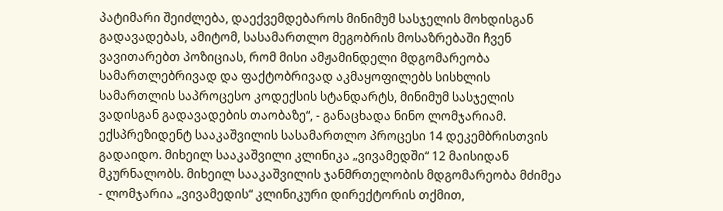პატიმარი შეიძლება, დაექვემდებაროს მინიმუმ სასჯელის მოხდისგან გადავადებას, ამიტომ, სასამართლო მეგობრის მოსაზრებაში ჩვენ ვავითარებთ პოზიციას, რომ მისი ამჟამინდელი მდგომარეობა სამართლებრივად და ფაქტობრივად აკმაყოფილებს სისხლის სამართლის საპროცესო კოდექსის სტანდარტს, მინიმუმ სასჯელის ვადისგან გადავადების თაობაზე“, - განაცხადა ნინო ლომჯარიამ. ექსპრეზიდენტ სააკაშვილის სასამართლო პროცესი 14 დეკემბრისთვის გადაიდო. მიხეილ სააკაშვილი კლინიკა „ვივამედში“ 12 მაისიდან მკურნალობს. მიხეილ სააკაშვილის ჯანმრთელობის მდგომარეობა მძიმეა - ლომჯარია „ვივამედის“ კლინიკური დირექტორის თქმით,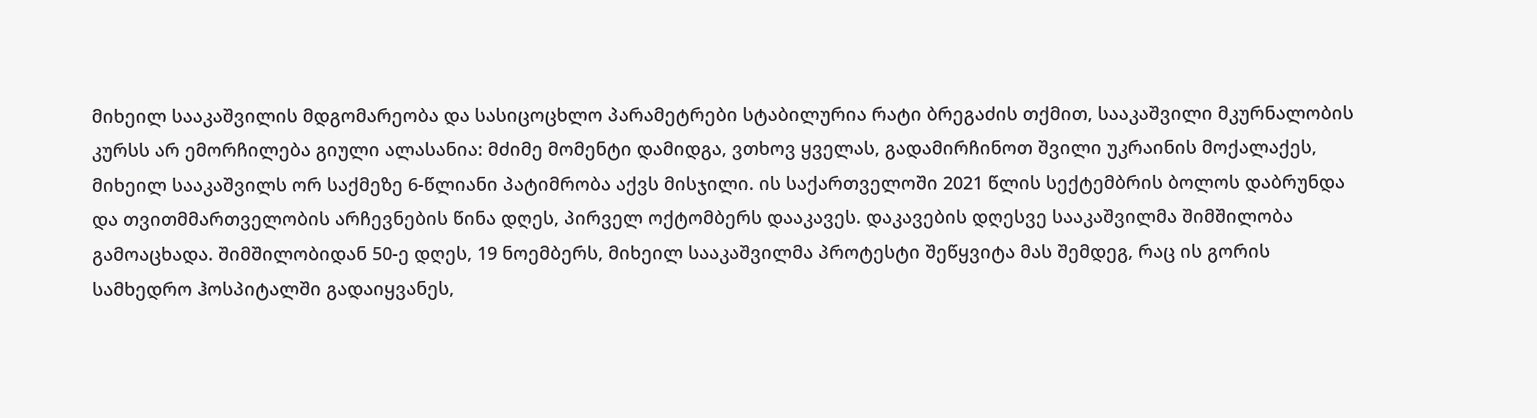მიხეილ სააკაშვილის მდგომარეობა და სასიცოცხლო პარამეტრები სტაბილურია რატი ბრეგაძის თქმით, სააკაშვილი მკურნალობის კურსს არ ემორჩილება გიული ალასანია: მძიმე მომენტი დამიდგა, ვთხოვ ყველას, გადამირჩინოთ შვილი უკრაინის მოქალაქეს, მიხეილ სააკაშვილს ორ საქმეზე 6-წლიანი პატიმრობა აქვს მისჯილი. ის საქართველოში 2021 წლის სექტემბრის ბოლოს დაბრუნდა და თვითმმართველობის არჩევნების წინა დღეს, პირველ ოქტომბერს დააკავეს. დაკავების დღესვე სააკაშვილმა შიმშილობა გამოაცხადა. შიმშილობიდან 50-ე დღეს, 19 ნოემბერს, მიხეილ სააკაშვილმა პროტესტი შეწყვიტა მას შემდეგ, რაც ის გორის სამხედრო ჰოსპიტალში გადაიყვანეს,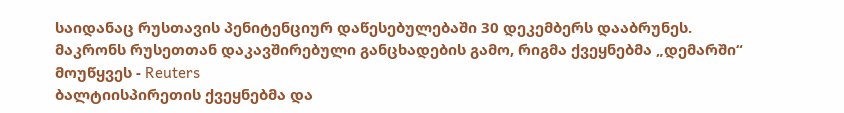საიდანაც რუსთავის პენიტენციურ დაწესებულებაში 30 დეკემბერს დააბრუნეს.
მაკრონს რუსეთთან დაკავშირებული განცხადების გამო, რიგმა ქვეყნებმა „დემარში“ მოუწყვეს - Reuters
ბალტიისპირეთის ქვეყნებმა და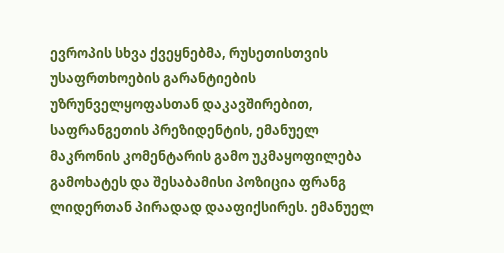ევროპის სხვა ქვეყნებმა, რუსეთისთვის უსაფრთხოების გარანტიების უზრუნველყოფასთან დაკავშირებით, საფრანგეთის პრეზიდენტის, ემანუელ მაკრონის კომენტარის გამო უკმაყოფილება გამოხატეს და შესაბამისი პოზიცია ფრანგ ლიდერთან პირადად დააფიქსირეს. ემანუელ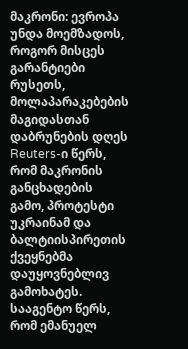მაკრონი: ევროპა უნდა მოემზადოს, როგორ მისცეს გარანტიები რუსეთს, მოლაპარაკებების მაგიდასთან დაბრუნების დღეს Reuters-ი წერს, რომ მაკრონის განცხადების გამო, პროტესტი უკრაინამ და ბალტიისპირეთის ქვეყნებმა დაუყოვნებლივ გამოხატეს. სააგენტო წერს, რომ ემანუელ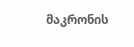მაკრონის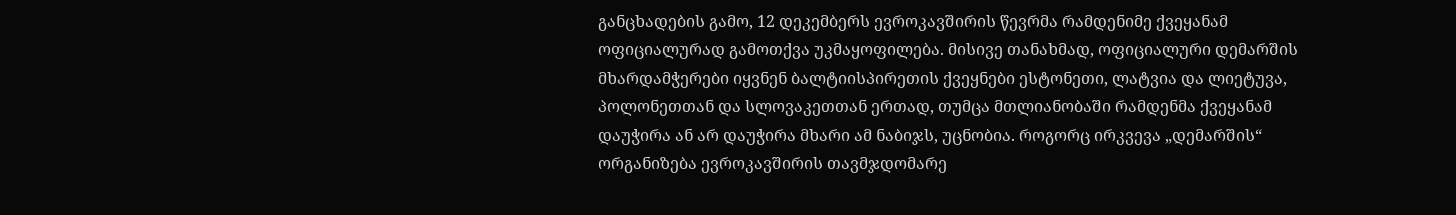განცხადების გამო, 12 დეკემბერს ევროკავშირის წევრმა რამდენიმე ქვეყანამ ოფიციალურად გამოთქვა უკმაყოფილება. მისივე თანახმად, ოფიციალური დემარშის მხარდამჭერები იყვნენ ბალტიისპირეთის ქვეყნები ესტონეთი, ლატვია და ლიეტუვა, პოლონეთთან და სლოვაკეთთან ერთად, თუმცა მთლიანობაში რამდენმა ქვეყანამ დაუჭირა ან არ დაუჭირა მხარი ამ ნაბიჯს, უცნობია. როგორც ირკვევა „დემარშის“ ორგანიზება ევროკავშირის თავმჯდომარე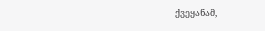ქვეყანამ,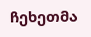ჩეხეთმა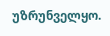უზრუნველყო.